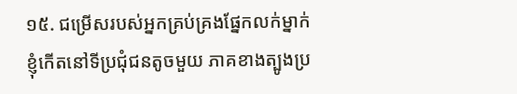១៥. ជម្រើសរបស់អ្នកគ្រប់គ្រងផ្នែកលក់ម្នាក់
ខ្ញុំកើតនៅទីប្រជុំជនតូចមួយ ភាគខាងត្បូងប្រ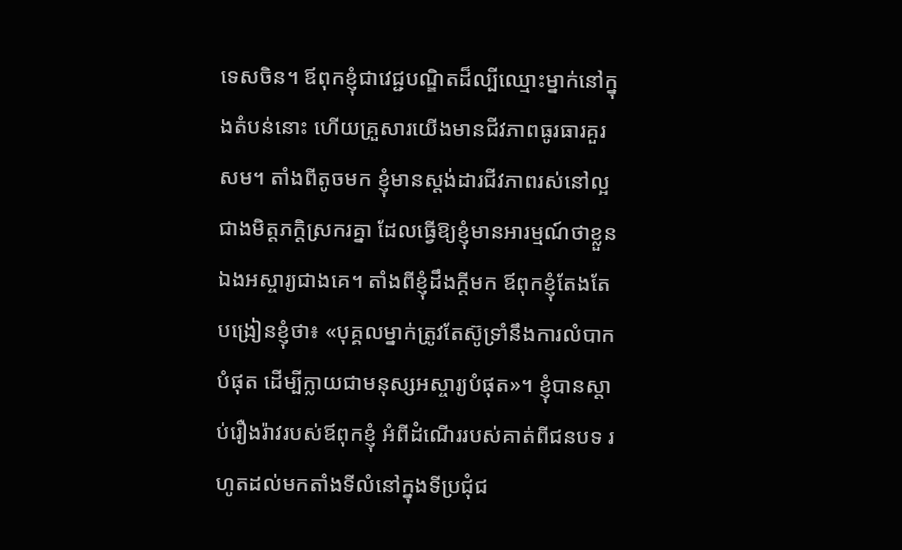ទេសចិន។ ឪពុកខ្ញុំជាវេជ្ជបណ្ឌិតដ៏ល្បីឈ្មោះម្នាក់នៅក្នុងតំបន់នោះ ហើយគ្រួសារយើងមានជីវភាពធូរធារគួរសម។ តាំងពីតូចមក ខ្ញុំមានស្តង់ដារជីវភាពរស់នៅល្អជាងមិត្តភក្ដិស្រករគ្នា ដែលធ្វើឱ្យខ្ញុំមានអារម្មណ៍ថាខ្លួនឯងអស្ចារ្យជាងគេ។ តាំងពីខ្ញុំដឹងក្តីមក ឪពុកខ្ញុំតែងតែបង្រៀនខ្ញុំថា៖ «បុគ្គលម្នាក់ត្រូវតែស៊ូទ្រាំនឹងការលំបាកបំផុត ដើម្បីក្លាយជាមនុស្សអស្ចារ្យបំផុត»។ ខ្ញុំបានស្តាប់រឿងរ៉ាវរបស់ឪពុកខ្ញុំ អំពីដំណើររបស់គាត់ពីជនបទ រហូតដល់មកតាំងទីលំនៅក្នុងទីប្រជុំជ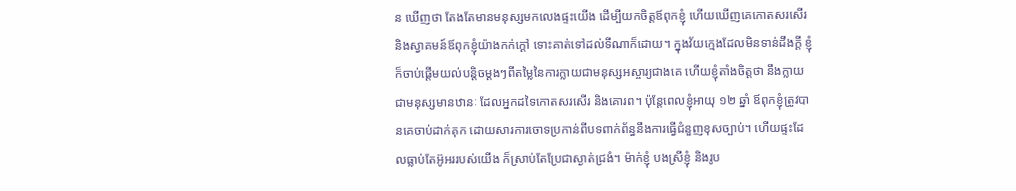ន ឃើញថា តែងតែមានមនុស្សមកលេងផ្ទះយើង ដើម្បីយកចិត្តឪពុកខ្ញុំ ហើយឃើញគេកោតសរសើរ និងស្វាគមន៍ឪពុកខ្ញុំយ៉ាងកក់ក្តៅ ទោះគាត់ទៅដល់ទីណាក៏ដោយ។ ក្នុងវ័យក្មេងដែលមិនទាន់ដឹងក្តី ខ្ញុំក៏ចាប់ផ្តើមយល់បន្តិចម្តងៗពីតម្លៃនៃការក្លាយជាមនុស្សអស្ចារ្យជាងគេ ហើយខ្ញុំតាំងចិត្តថា នឹងក្លាយជាមនុស្សមានឋានៈ ដែលអ្នកដទៃកោតសរសើរ និងគោរព។ ប៉ុន្តែពេលខ្ញុំអាយុ ១២ ឆ្នាំ ឪពុកខ្ញុំត្រូវបានគេចាប់ដាក់គុក ដោយសារការចោទប្រកាន់ពីបទពាក់ព័ន្ធនឹងការធ្វើជំនួញខុសច្បាប់។ ហើយផ្ទះដែលធ្លាប់តែអ៊ូអររបស់យើង ក៏ស្រាប់តែប្រែជាស្ងាត់ជ្រងំ។ ម៉ាក់ខ្ញុំ បងស្រីខ្ញុំ និងរូប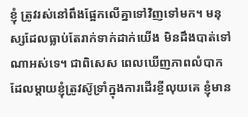ខ្ញុំ ត្រូវរស់នៅពឹងផ្អែកលើគ្នាទៅវិញទៅមក។ មនុស្សដែលធ្លាប់តែរាក់ទាក់ដាក់យើង មិនដឹងបាត់ទៅណាអស់ទេ។ ជាពិសេស ពេលឃើញភាពលំបាកដែលម្តាយខ្ញុំត្រូវស៊ូទ្រាំក្នុងការដើរខ្ចីលុយគេ ខ្ញុំមាន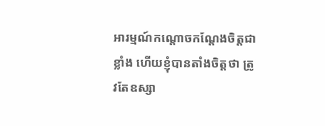អារម្មណ៍កណ្តោចកណ្តែងចិត្តជាខ្លាំង ហើយខ្ញុំបានតាំងចិត្តថា ត្រូវតែឧស្សា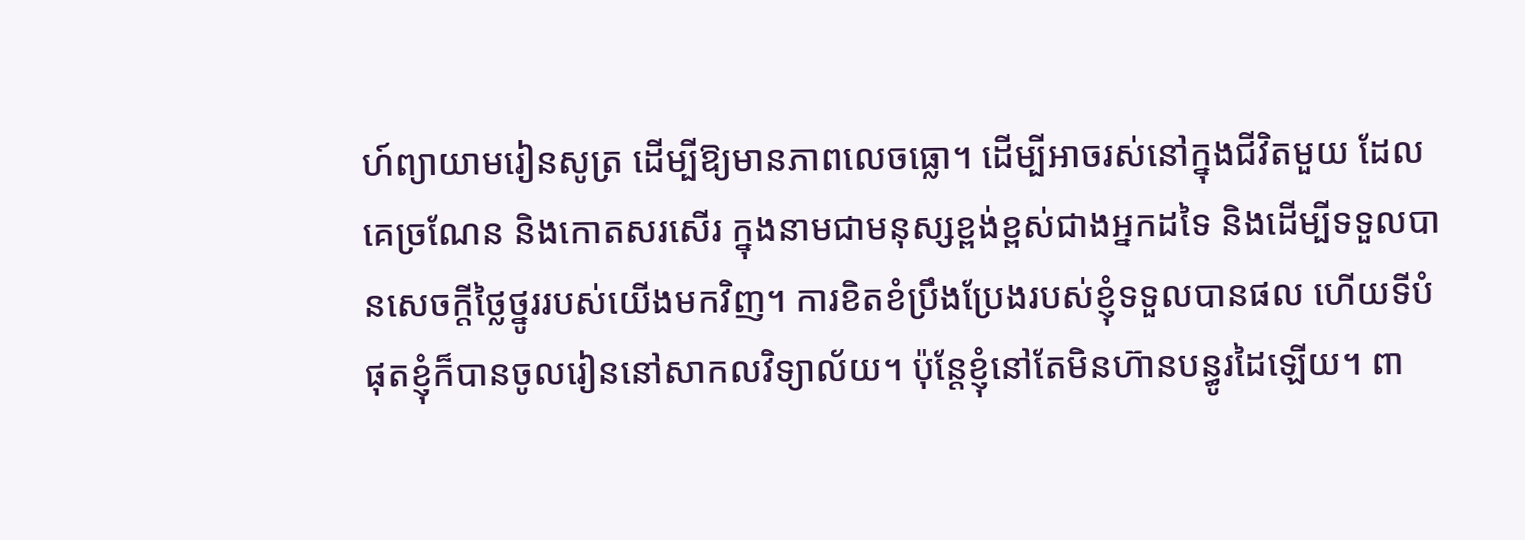ហ៍ព្យាយាមរៀនសូត្រ ដើម្បីឱ្យមានភាពលេចធ្លោ។ ដើម្បីអាចរស់នៅក្នុងជីវិតមួយ ដែលគេច្រណែន និងកោតសរសើរ ក្នុងនាមជាមនុស្សខ្ពង់ខ្ពស់ជាងអ្នកដទៃ និងដើម្បីទទួលបានសេចក្តីថ្លៃថ្នូររបស់យើងមកវិញ។ ការខិតខំប្រឹងប្រែងរបស់ខ្ញុំទទួលបានផល ហើយទីបំផុតខ្ញុំក៏បានចូលរៀននៅសាកលវិទ្យាល័យ។ ប៉ុន្តែខ្ញុំនៅតែមិនហ៊ានបន្ធូរដៃឡើយ។ ពា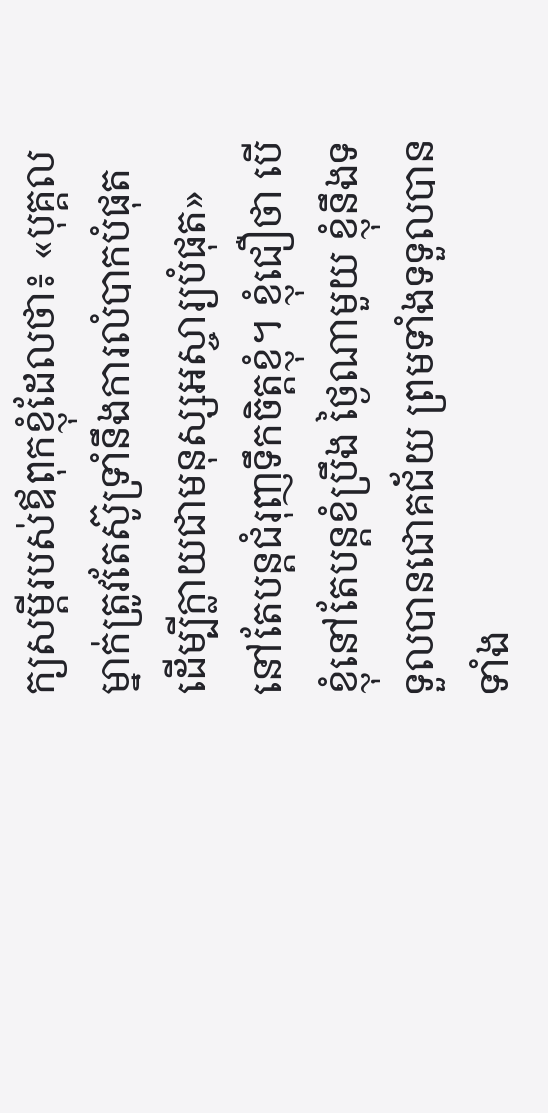ក្យសម្តីរបស់ឪពុកខ្ញុំដែលថា៖ «បុគ្គលម្នាក់ត្រូវតែស៊ូទ្រាំនឹងការលំបាកបំផុត ដើម្បីក្លាយជាមនុស្សអស្ចារ្យបំផុត» នៅតែបន្តជំរុញទឹកចិត្តខ្ញុំ។ ខ្ញុំជឿថា បើខ្ញុំនៅតែបន្តខំប្រឹង ថ្ងៃណាមួយ ខ្ញុំនឹងទទួលបានជោគជ័យ ព្រមទាំងទទួលបានទាំង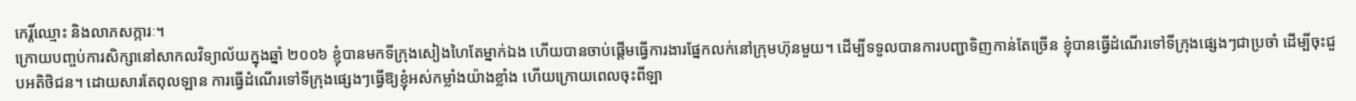កេរ្តិ៍ឈ្មោះ និងលាភសក្ការៈ។
ក្រោយបញ្ចប់ការសិក្សានៅសាកលវិទ្យាល័យក្នុងឆ្នាំ ២០០៦ ខ្ញុំបានមកទីក្រុងសៀងហៃតែម្នាក់ឯង ហើយបានចាប់ផ្តើមធ្វើការងារផ្នែកលក់នៅក្រុមហ៊ុនមួយ។ ដើម្បីទទួលបានការបញ្ជាទិញកាន់តែច្រើន ខ្ញុំបានធ្វើដំណើរទៅទីក្រុងផ្សេងៗជាប្រចាំ ដើម្បីចុះជួបអតិថិជន។ ដោយសារតែពុលឡាន ការធ្វើដំណើរទៅទីក្រុងផ្សេងៗធ្វើឱ្យខ្ញុំអស់កម្លាំងយ៉ាងខ្លាំង ហើយក្រោយពេលចុះពីឡា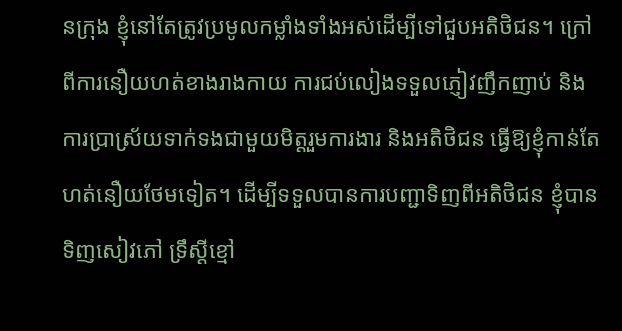នក្រុង ខ្ញុំនៅតែត្រូវប្រមូលកម្លាំងទាំងអស់ដើម្បីទៅជួបអតិថិជន។ ក្រៅពីការនឿយហត់ខាងរាងកាយ ការជប់លៀងទទួលភ្ញៀវញឹកញាប់ និងការប្រាស្រ័យទាក់ទងជាមួយមិត្តរួមការងារ និងអតិថិជន ធ្វើឱ្យខ្ញុំកាន់តែហត់នឿយថែមទៀត។ ដើម្បីទទួលបានការបញ្ជាទិញពីអតិថិជន ខ្ញុំបានទិញសៀវភៅ ទ្រឹស្ដីខ្មៅ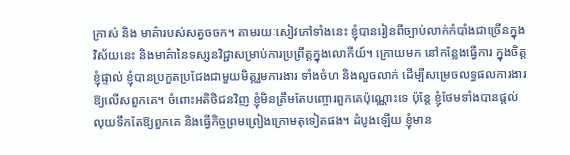ក្រាស់ និង មាគ៌ារបស់សត្វចចក។ តាមរយៈសៀវភៅទាំងនេះ ខ្ញុំបានរៀនពីច្បាប់លាក់កំបាំងជាច្រើនក្នុងវិស័យនេះ និងមាគ៌ានៃទស្សនវិជ្ជាសម្រាប់ការប្រព្រឹត្តក្នុងលោកីយ៍។ ក្រោយមក នៅកន្លែងធ្វើការ ក្នុងចិត្តខ្ញុំផ្ទាល់ ខ្ញុំបានប្រកួតប្រជែងជាមួយមិត្តរួមការងារ ទាំងចំហ និងលួចលាក់ ដើម្បីសម្រេចលទ្ធផលការងារឱ្យលើសពួកគេ។ ចំពោះអតិថិជនវិញ ខ្ញុំមិនត្រឹមតែបញ្ចោរពួកគេប៉ុណ្ណោះទេ ប៉ុន្តែ ខ្ញុំថែមទាំងបានផ្តល់លុយទឹកតែឱ្យពួកគេ និងធ្វើកិច្ចព្រមព្រៀងក្រោមតុទៀតផង។ ដំបូងឡើយ ខ្ញុំមាន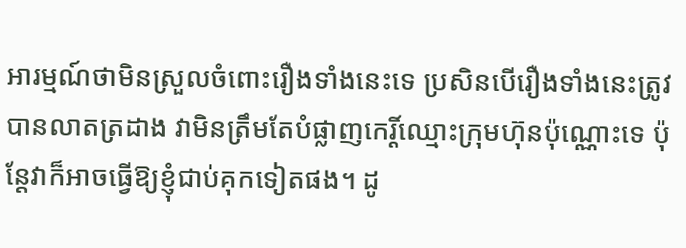អារម្មណ៍ថាមិនស្រួលចំពោះរឿងទាំងនេះទេ ប្រសិនបើរឿងទាំងនេះត្រូវបានលាតត្រដាង វាមិនត្រឹមតែបំផ្លាញកេរ្តិ៍ឈ្មោះក្រុមហ៊ុនប៉ុណ្ណោះទេ ប៉ុន្តែវាក៏អាចធ្វើឱ្យខ្ញុំជាប់គុកទៀតផង។ ដូ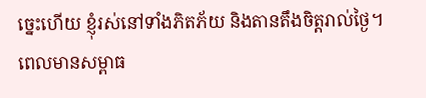ច្នេះហើយ ខ្ញុំរស់នៅទាំងភិតភ័យ និងតានតឹងចិត្តរាល់ថ្ងៃ។ ពេលមានសម្ពាធ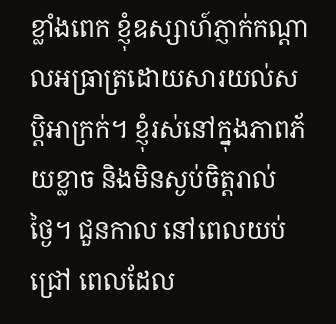ខ្លាំងពេក ខ្ញុំឧស្សាហ៍ភ្ញាក់កណ្តាលអធ្រាត្រដោយសារយល់សប្តិអាក្រក់។ ខ្ញុំរស់នៅក្នុងភាពភ័យខ្លាច និងមិនស្ងប់ចិត្តរាល់ថ្ងៃ។ ជួនកាល នៅពេលយប់ជ្រៅ ពេលដែល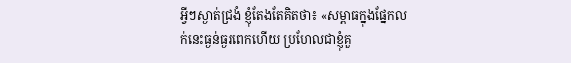អ្វីៗស្ងាត់ជ្រងំ ខ្ញុំតែងតែគិតថា៖ «សម្ពាធក្នុងផ្នែកលក់នេះធ្ងន់ធ្ងរពេកហើយ ប្រហែលជាខ្ញុំគួ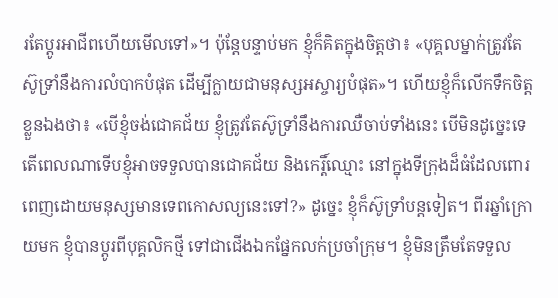រតែប្តូរអាជីពហើយមើលទៅ»។ ប៉ុន្តែបន្ទាប់មក ខ្ញុំក៏គិតក្នុងចិត្តថា៖ «បុគ្គលម្នាក់ត្រូវតែស៊ូទ្រាំនឹងការលំបាកបំផុត ដើម្បីក្លាយជាមនុស្សអស្ចារ្យបំផុត»។ ហើយខ្ញុំក៏លើកទឹកចិត្តខ្លួនឯងថា៖ «បើខ្ញុំចង់ជោគជ័យ ខ្ញុំត្រូវតែស៊ូទ្រាំនឹងការឈឺចាប់ទាំងនេះ បើមិនដូច្នេះទេ តើពេលណាទើបខ្ញុំអាចទទួលបានជោគជ័យ និងកេរ្តិ៍ឈ្មោះ នៅក្នុងទីក្រុងដ៏ធំដែលពោរពេញដោយមនុស្សមានទេពកោសល្យនេះទៅ?» ដូច្នេះ ខ្ញុំក៏ស៊ូទ្រាំបន្តទៀត។ ពីរឆ្នាំក្រោយមក ខ្ញុំបានប្តូរពីបុគ្គលិកថ្មី ទៅជាជើងឯកផ្នែកលក់ប្រចាំក្រុម។ ខ្ញុំមិនត្រឹមតែទទួល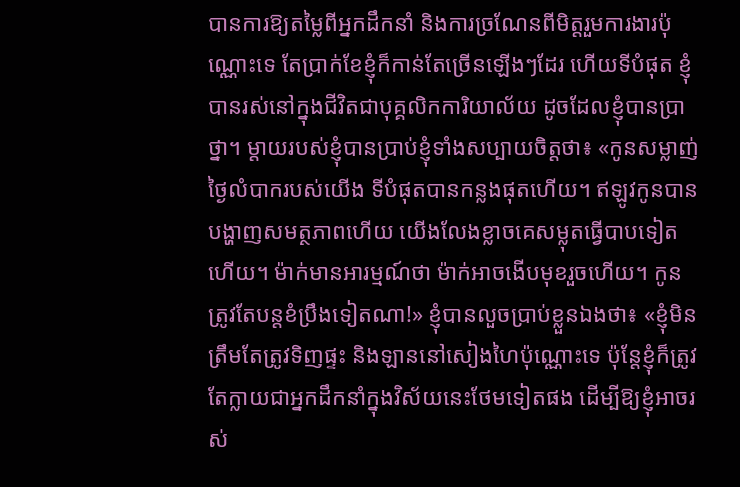បានការឱ្យតម្លៃពីអ្នកដឹកនាំ និងការច្រណែនពីមិត្តរួមការងារប៉ុណ្ណោះទេ តែប្រាក់ខែខ្ញុំក៏កាន់តែច្រើនឡើងៗដែរ ហើយទីបំផុត ខ្ញុំបានរស់នៅក្នុងជីវិតជាបុគ្គលិកការិយាល័យ ដូចដែលខ្ញុំបានប្រាថ្នា។ ម្តាយរបស់ខ្ញុំបានប្រាប់ខ្ញុំទាំងសប្បាយចិត្តថា៖ «កូនសម្លាញ់ ថ្ងៃលំបាករបស់យើង ទីបំផុតបានកន្លងផុតហើយ។ ឥឡូវកូនបានបង្ហាញសមត្ថភាពហើយ យើងលែងខ្លាចគេសម្លុតធ្វើបាបទៀតហើយ។ ម៉ាក់មានអារម្មណ៍ថា ម៉ាក់អាចងើបមុខរួចហើយ។ កូនត្រូវតែបន្តខំប្រឹងទៀតណា!» ខ្ញុំបានលួចប្រាប់ខ្លួនឯងថា៖ «ខ្ញុំមិនត្រឹមតែត្រូវទិញផ្ទះ និងឡាននៅសៀងហៃប៉ុណ្ណោះទេ ប៉ុន្តែខ្ញុំក៏ត្រូវតែក្លាយជាអ្នកដឹកនាំក្នុងវិស័យនេះថែមទៀតផង ដើម្បីឱ្យខ្ញុំអាចរស់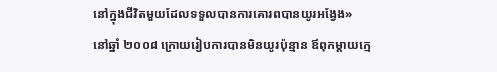នៅក្នុងជីវិតមួយដែលទទួលបានការគោរពបានយូរអង្វែង»
នៅឆ្នាំ ២០០៨ ក្រោយរៀបការបានមិនយូរប៉ុន្មាន ឪពុកម្តាយក្មេ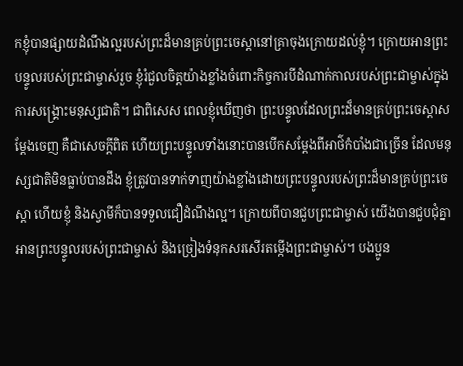កខ្ញុំបានផ្សាយដំណឹងល្អរបស់ព្រះដ៏មានគ្រប់ព្រះចេស្ដានៅគ្រាចុងក្រោយដល់ខ្ញុំ។ ក្រោយអានព្រះបន្ទូលរបស់ព្រះជាម្ចាស់រួច ខ្ញុំរំជួលចិត្តយ៉ាងខ្លាំងចំពោះកិច្ចការបីដំណាក់កាលរបស់ព្រះជាម្ចាស់ក្នុងការសង្គ្រោះមនុស្សជាតិ។ ជាពិសេស ពេលខ្ញុំឃើញថា ព្រះបន្ទូលដែលព្រះដ៏មានគ្រប់ព្រះចេស្ដាសម្ដែងចេញ គឺជាសេចក្ដីពិត ហើយព្រះបន្ទូលទាំងនោះបានបើកសម្ដែងពីអាថ៌កំបាំងជាច្រើន ដែលមនុស្សជាតិមិនធ្លាប់បានដឹង ខ្ញុំត្រូវបានទាក់ទាញយ៉ាងខ្លាំងដោយព្រះបន្ទូលរបស់ព្រះដ៏មានគ្រប់ព្រះចេស្ដា ហើយខ្ញុំ និងស្វាមីក៏បានទទួលជឿដំណឹងល្អ។ ក្រោយពីបានជួបព្រះជាម្ចាស់ យើងបានជួបជុំគ្នា អានព្រះបន្ទូលរបស់ព្រះជាម្ចាស់ និងច្រៀងទំនុកសរសើរតម្កើងព្រះជាម្ចាស់។ បងប្អូន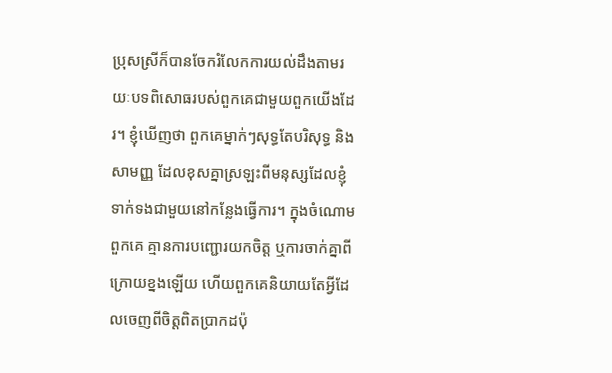ប្រុសស្រីក៏បានចែករំលែកការយល់ដឹងតាមរយៈបទពិសោធរបស់ពួកគេជាមួយពួកយើងដែរ។ ខ្ញុំឃើញថា ពួកគេម្នាក់ៗសុទ្ធតែបរិសុទ្ធ និងសាមញ្ញ ដែលខុសគ្នាស្រឡះពីមនុស្សដែលខ្ញុំទាក់ទងជាមួយនៅកន្លែងធ្វើការ។ ក្នុងចំណោមពួកគេ គ្មានការបញ្ជោរយកចិត្ត ឬការចាក់គ្នាពីក្រោយខ្នងឡើយ ហើយពួកគេនិយាយតែអ្វីដែលចេញពីចិត្តពិតប្រាកដប៉ុ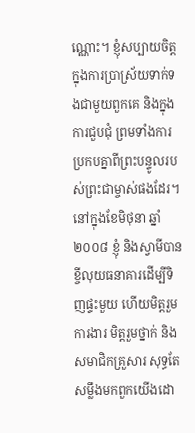ណ្ណោះ។ ខ្ញុំសប្បាយចិត្តក្នុងការប្រាស្រ័យទាក់ទងជាមួយពួកគេ និងក្នុងការជួបជុំ ព្រមទាំងការប្រកបគ្នាពីព្រះបន្ទូលរបស់ព្រះជាម្ចាស់ផងដែរ។
នៅក្នុងខែមិថុនា ឆ្នាំ ២០០៨ ខ្ញុំ និងស្វាមីបានខ្ចីលុយធនាគារដើម្បីទិញផ្ទះមួយ ហើយមិត្តរួមការងារ មិត្តរួមថ្នាក់ និងសមាជិកគ្រួសារ សុទ្ធតែសម្លឹងមកពួកយើងដោ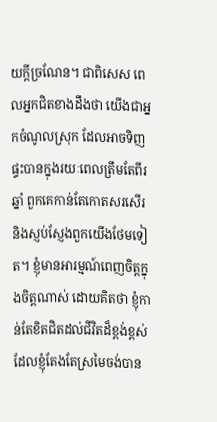យក្តីច្រណែន។ ជាពិសេស ពេលអ្នកជិតខាងដឹងថា យើងជាអ្នកចំណូលស្រុក ដែលអាចទិញផ្ទះបានក្នុងរយៈពេលត្រឹមតែពីរឆ្នាំ ពួកគេកាន់តែកោតសរសើរ និងស្ញប់ស្ញែងពួកយើងថែមទៀត។ ខ្ញុំមានអារម្មណ៍ពេញចិត្តក្នុងចិត្តណាស់ ដោយគិតថា ខ្ញុំកាន់តែខិតជិតដល់ជីវិតដ៏ខ្ពង់ខ្ពស់ ដែលខ្ញុំតែងតែស្រមៃចង់បាន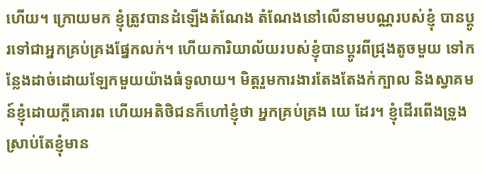ហើយ។ ក្រោយមក ខ្ញុំត្រូវបានដំឡើងតំណែង តំណែងនៅលើនាមបណ្ណរបស់ខ្ញុំ បានប្តូរទៅជាអ្នកគ្រប់គ្រងផ្នែកលក់។ ហើយការិយាល័យរបស់ខ្ញុំបានប្តូរពីជ្រុងតូចមួយ ទៅកន្លែងដាច់ដោយឡែកមួយយ៉ាងធំទូលាយ។ មិត្តរួមការងារតែងតែងក់ក្បាល និងស្វាគមន៍ខ្ញុំដោយក្តីគោរព ហើយអតិថិជនក៏ហៅខ្ញុំថា អ្នកគ្រប់គ្រង យេ ដែរ។ ខ្ញុំដើរពើងទ្រូង ស្រាប់តែខ្ញុំមាន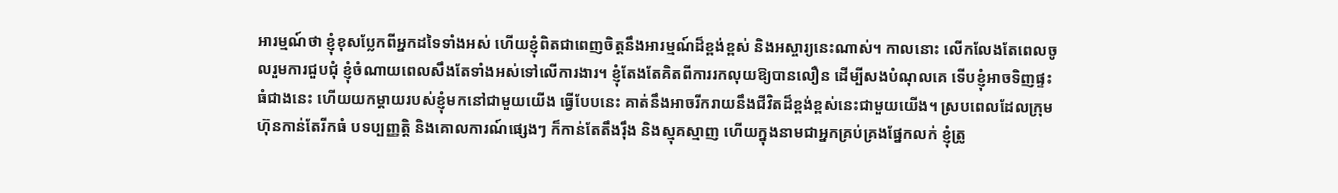អារម្មណ៍ថា ខ្ញុំខុសប្លែកពីអ្នកដទៃទាំងអស់ ហើយខ្ញុំពិតជាពេញចិត្តនឹងអារម្មណ៍ដ៏ខ្ពង់ខ្ពស់ និងអស្ចារ្យនេះណាស់។ កាលនោះ លើកលែងតែពេលចូលរួមការជួបជុំ ខ្ញុំចំណាយពេលសឹងតែទាំងអស់ទៅលើការងារ។ ខ្ញុំតែងតែគិតពីការរកលុយឱ្យបានលឿន ដើម្បីសងបំណុលគេ ទើបខ្ញុំអាចទិញផ្ទះធំជាងនេះ ហើយយកម្តាយរបស់ខ្ញុំមកនៅជាមួយយើង ធ្វើបែបនេះ គាត់នឹងអាចរីករាយនឹងជីវិតដ៏ខ្ពង់ខ្ពស់នេះជាមួយយើង។ ស្របពេលដែលក្រុមហ៊ុនកាន់តែរីកធំ បទប្បញ្ញត្តិ និងគោលការណ៍ផ្សេងៗ ក៏កាន់តែតឹងរ៉ឹង និងស្មុគស្មាញ ហើយក្នុងនាមជាអ្នកគ្រប់គ្រងផ្នែកលក់ ខ្ញុំត្រូ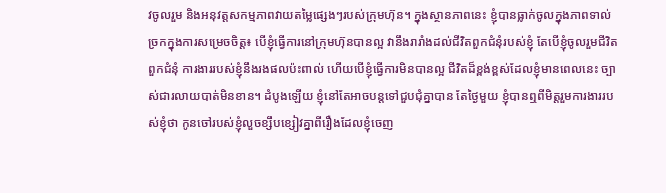វចូលរួម និងអនុវត្តសកម្មភាពវាយតម្លៃផ្សេងៗរបស់ក្រុមហ៊ុន។ ក្នុងស្ថានភាពនេះ ខ្ញុំបានធ្លាក់ចូលក្នុងភាពទាល់ច្រកក្នុងការសម្រេចចិត្ត៖ បើខ្ញុំធ្វើការនៅក្រុមហ៊ុនបានល្អ វានឹងរារាំងដល់ជីវិតពួកជំនុំរបស់ខ្ញុំ តែបើខ្ញុំចូលរួមជីវិតពួកជំនុំ ការងាររបស់ខ្ញុំនឹងរងផលប៉ះពាល់ ហើយបើខ្ញុំធ្វើការមិនបានល្អ ជីវិតដ៏ខ្ពង់ខ្ពស់ដែលខ្ញុំមានពេលនេះ ច្បាស់ជារលាយបាត់មិនខាន។ ដំបូងឡើយ ខ្ញុំនៅតែអាចបន្តទៅជួបជុំគ្នាបាន តែថ្ងៃមួយ ខ្ញុំបានឮពីមិត្តរួមការងាររបស់ខ្ញុំថា កូនចៅរបស់ខ្ញុំលួចខ្សឹបខ្សៀវគ្នាពីរឿងដែលខ្ញុំចេញ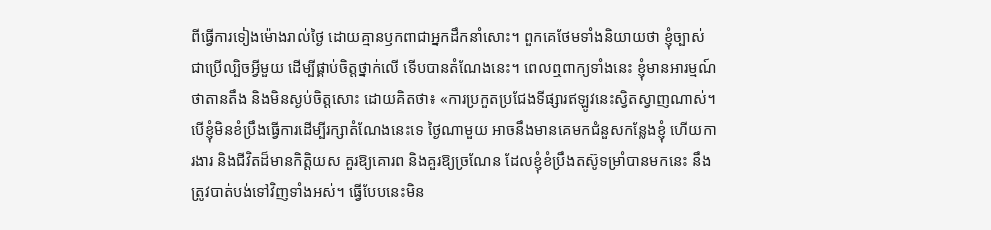ពីធ្វើការទៀងម៉ោងរាល់ថ្ងៃ ដោយគ្មានឫកពាជាអ្នកដឹកនាំសោះ។ ពួកគេថែមទាំងនិយាយថា ខ្ញុំច្បាស់ជាប្រើល្បិចអ្វីមួយ ដើម្បីផ្គាប់ចិត្តថ្នាក់លើ ទើបបានតំណែងនេះ។ ពេលឮពាក្យទាំងនេះ ខ្ញុំមានអារម្មណ៍ថាតានតឹង និងមិនស្ងប់ចិត្តសោះ ដោយគិតថា៖ «ការប្រកួតប្រជែងទីផ្សារឥឡូវនេះស្វិតស្វាញណាស់។ បើខ្ញុំមិនខំប្រឹងធ្វើការដើម្បីរក្សាតំណែងនេះទេ ថ្ងៃណាមួយ អាចនឹងមានគេមកជំនួសកន្លែងខ្ញុំ ហើយការងារ និងជីវិតដ៏មានកិត្តិយស គួរឱ្យគោរព និងគួរឱ្យច្រណែន ដែលខ្ញុំខំប្រឹងតស៊ូទម្រាំបានមកនេះ នឹងត្រូវបាត់បង់ទៅវិញទាំងអស់។ ធ្វើបែបនេះមិន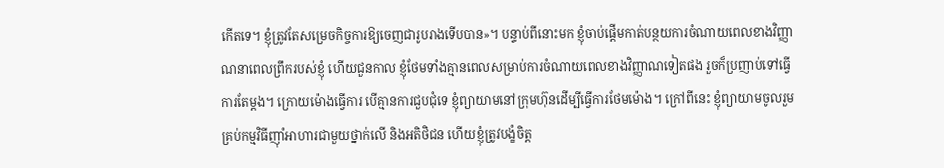កើតទេ។ ខ្ញុំត្រូវតែសម្រេចកិច្ចការឱ្យចេញជារូបរាងទើបបាន»។ បន្ទាប់ពីនោះមក ខ្ញុំចាប់ផ្តើមកាត់បន្ថយការចំណាយពេលខាងវិញ្ញាណនាពេលព្រឹករបស់ខ្ញុំ ហើយជួនកាល ខ្ញុំថែមទាំងគ្មានពេលសម្រាប់ការចំណាយពេលខាងវិញ្ញាណទៀតផង រួចក៏ប្រញាប់ទៅធ្វើការតែម្តង។ ក្រោយម៉ោងធ្វើការ បើគ្មានការជួបជុំទេ ខ្ញុំព្យាយាមនៅក្រុមហ៊ុនដើម្បីធ្វើការថែមម៉ោង។ ក្រៅពីនេះ ខ្ញុំព្យាយាមចូលរួមគ្រប់កម្មវិធីញ៉ាំអាហារជាមួយថ្នាក់លើ និងអតិថិជន ហើយខ្ញុំត្រូវបង្ខំចិត្ត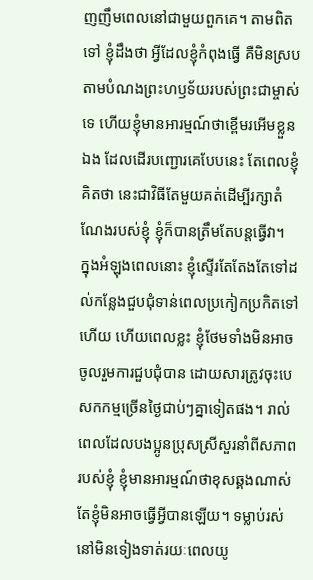ញញឹមពេលនៅជាមួយពួកគេ។ តាមពិតទៅ ខ្ញុំដឹងថា អ្វីដែលខ្ញុំកំពុងធ្វើ គឺមិនស្របតាមបំណងព្រះហឫទ័យរបស់ព្រះជាម្ចាស់ទេ ហើយខ្ញុំមានអារម្មណ៍ថាខ្ពើមរអើមខ្លួនឯង ដែលដើរបញ្ជោរគេបែបនេះ តែពេលខ្ញុំគិតថា នេះជាវិធីតែមួយគត់ដើម្បីរក្សាតំណែងរបស់ខ្ញុំ ខ្ញុំក៏បានត្រឹមតែបន្តធ្វើវា។
ក្នុងអំឡុងពេលនោះ ខ្ញុំស្ទើរតែតែងតែទៅដល់កន្លែងជួបជុំទាន់ពេលប្រកៀកប្រកិតទៅហើយ ហើយពេលខ្លះ ខ្ញុំថែមទាំងមិនអាចចូលរួមការជួបជុំបាន ដោយសារត្រូវចុះបេសកកម្មច្រើនថ្ងៃជាប់ៗគ្នាទៀតផង។ រាល់ពេលដែលបងប្អូនប្រុសស្រីសួរនាំពីសភាពរបស់ខ្ញុំ ខ្ញុំមានអារម្មណ៍ថាខុសឆ្គងណាស់ តែខ្ញុំមិនអាចធ្វើអ្វីបានឡើយ។ ទម្លាប់រស់នៅមិនទៀងទាត់រយៈពេលយូ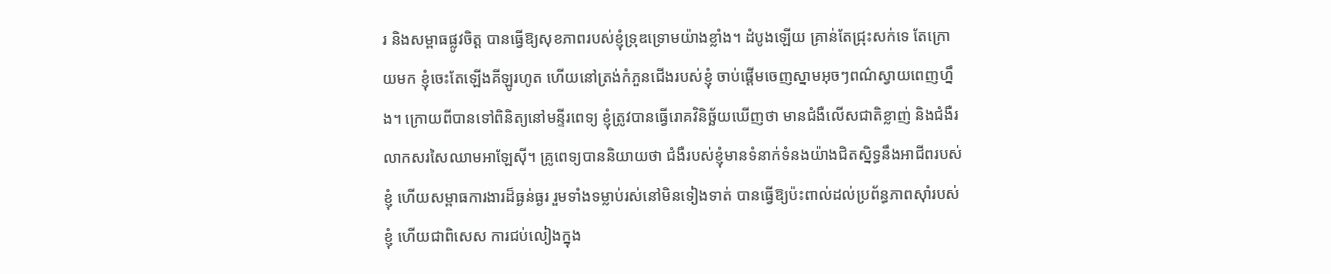រ និងសម្ពាធផ្លូវចិត្ត បានធ្វើឱ្យសុខភាពរបស់ខ្ញុំទ្រុឌទ្រោមយ៉ាងខ្លាំង។ ដំបូងឡើយ គ្រាន់តែជ្រុះសក់ទេ តែក្រោយមក ខ្ញុំចេះតែឡើងគីឡូរហូត ហើយនៅត្រង់កំភួនជើងរបស់ខ្ញុំ ចាប់ផ្តើមចេញស្នាមអុចៗពណ៌ស្វាយពេញហ្នឹង។ ក្រោយពីបានទៅពិនិត្យនៅមន្ទីរពេទ្យ ខ្ញុំត្រូវបានធ្វើរោគវិនិច្ឆ័យឃើញថា មានជំងឺលើសជាតិខ្លាញ់ និងជំងឺរលាកសរសៃឈាមអាឡែស៊ី។ គ្រូពេទ្យបាននិយាយថា ជំងឺរបស់ខ្ញុំមានទំនាក់ទំនងយ៉ាងជិតស្និទ្ធនឹងអាជីពរបស់ខ្ញុំ ហើយសម្ពាធការងារដ៏ធ្ងន់ធ្ងរ រួមទាំងទម្លាប់រស់នៅមិនទៀងទាត់ បានធ្វើឱ្យប៉ះពាល់ដល់ប្រព័ន្ធភាពស៊ាំរបស់ខ្ញុំ ហើយជាពិសេស ការជប់លៀងក្នុង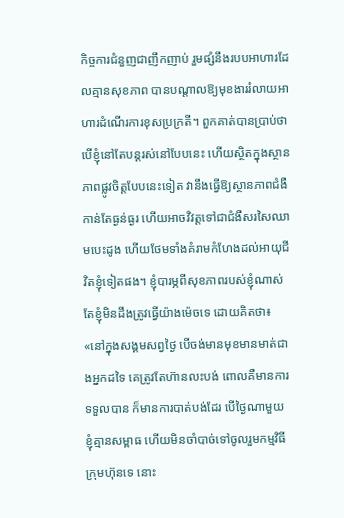កិច្ចការជំនួញជាញឹកញាប់ រួមផ្សំនឹងរបបអាហារដែលគ្មានសុខភាព បានបណ្តាលឱ្យមុខងាររំលាយអាហារដំណើរការខុសប្រក្រតី។ ពួកគាត់បានប្រាប់ថា បើខ្ញុំនៅតែបន្តរស់នៅបែបនេះ ហើយស្ថិតក្នុងស្ថានភាពផ្លូវចិត្តបែបនេះទៀត វានឹងធ្វើឱ្យស្ថានភាពជំងឺកាន់តែធ្ងន់ធ្ងរ ហើយអាចវិវត្តទៅជាជំងឺសរសៃឈាមបេះដូង ហើយថែមទាំងគំរាមកំហែងដល់អាយុជីវិតខ្ញុំទៀតផង។ ខ្ញុំបារម្ភពីសុខភាពរបស់ខ្ញុំណាស់ តែខ្ញុំមិនដឹងត្រូវធ្វើយ៉ាងម៉េចទេ ដោយគិតថា៖ «នៅក្នុងសង្គមសព្វថ្ងៃ បើចង់មានមុខមានមាត់ជាងអ្នកដទៃ គេត្រូវតែហ៊ានលះបង់ ពោលគឺមានការទទួលបាន ក៏មានការបាត់បង់ដែរ បើថ្ងៃណាមួយ ខ្ញុំគ្មានសម្ពាធ ហើយមិនចាំបាច់ទៅចូលរួមកម្មវិធីក្រុមហ៊ុនទេ នោះ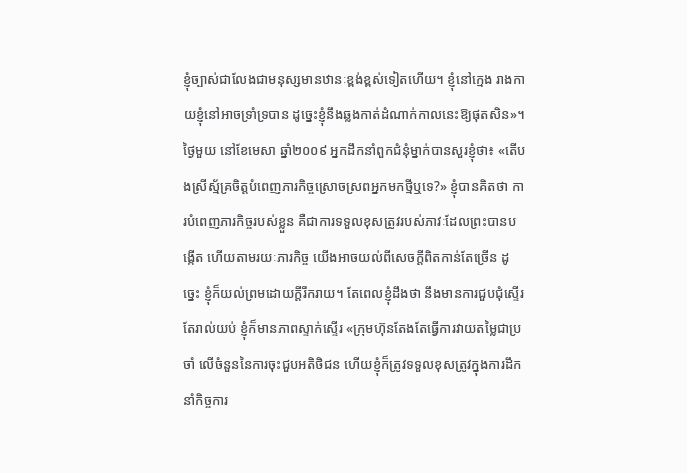ខ្ញុំច្បាស់ជាលែងជាមនុស្សមានឋានៈខ្ពង់ខ្ពស់ទៀតហើយ។ ខ្ញុំនៅក្មេង រាងកាយខ្ញុំនៅអាចទ្រាំទ្របាន ដូច្នេះខ្ញុំនឹងឆ្លងកាត់ដំណាក់កាលនេះឱ្យផុតសិន»។
ថ្ងៃមួយ នៅខែមេសា ឆ្នាំ២០០៩ អ្នកដឹកនាំពួកជំនុំម្នាក់បានសួរខ្ញុំថា៖ «តើបងស្រីស្ម័គ្រចិត្តបំពេញភារកិច្ចស្រោចស្រពអ្នកមកថ្មីឬទេ?» ខ្ញុំបានគិតថា ការបំពេញភារកិច្ចរបស់ខ្លួន គឺជាការទទួលខុសត្រូវរបស់ភាវៈដែលព្រះបានបង្កើត ហើយតាមរយៈភារកិច្ច យើងអាចយល់ពីសេចក្ដីពិតកាន់តែច្រើន ដូច្នេះ ខ្ញុំក៏យល់ព្រមដោយក្តីរីករាយ។ តែពេលខ្ញុំដឹងថា នឹងមានការជួបជុំស្ទើរតែរាល់យប់ ខ្ញុំក៏មានភាពស្ទាក់ស្ទើរ «ក្រុមហ៊ុនតែងតែធ្វើការវាយតម្លៃជាប្រចាំ លើចំនួននៃការចុះជួបអតិថិជន ហើយខ្ញុំក៏ត្រូវទទួលខុសត្រូវក្នុងការដឹកនាំកិច្ចការ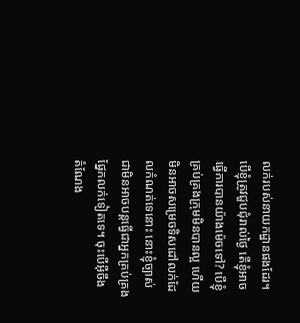លក់របស់នាយកដ្ឋានផងដែរ។ បើខ្ញុំត្រូវជួបជុំរាល់ថ្ងៃ តើខ្ញុំអាចធ្វើការបានយ៉ាងម៉េចទៅ? បើខ្ញុំគ្រប់គ្រងក្រុមមិនបានល្អ ហើយមិនអាចសម្រេចទិសដៅលក់ដែលកំណត់ទេនោះ នោះខ្ញុំច្បាស់ជាមិនអាចបន្តធ្វើជាអ្នកគ្រប់គ្រងផ្នែកលក់ទៀតទេ។ ចុះបើអ៊ីចឹង តំណែង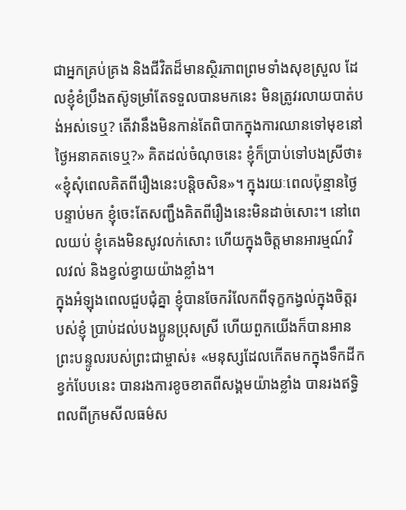ជាអ្នកគ្រប់គ្រង និងជីវិតដ៏មានស្ថិរភាពព្រមទាំងសុខស្រួល ដែលខ្ញុំខំប្រឹងតស៊ូទម្រាំតែទទួលបានមកនេះ មិនត្រូវរលាយបាត់បង់អស់ទេឬ? តើវានឹងមិនកាន់តែពិបាកក្នុងការឈានទៅមុខនៅថ្ងៃអនាគតទេឬ?» គិតដល់ចំណុចនេះ ខ្ញុំក៏ប្រាប់ទៅបងស្រីថា៖ «ខ្ញុំសុំពេលគិតពីរឿងនេះបន្តិចសិន»។ ក្នុងរយៈពេលប៉ុន្មានថ្ងៃបន្ទាប់មក ខ្ញុំចេះតែសញ្ជឹងគិតពីរឿងនេះមិនដាច់សោះ។ នៅពេលយប់ ខ្ញុំគេងមិនសូវលក់សោះ ហើយក្នុងចិត្តមានអារម្មណ៍វិលវល់ និងខ្វល់ខ្វាយយ៉ាងខ្លាំង។
ក្នុងអំឡុងពេលជួបជុំគ្នា ខ្ញុំបានចែករំលែកពីទុក្ខកង្វល់ក្នុងចិត្តរបស់ខ្ញុំ ប្រាប់ដល់បងប្អូនប្រុសស្រី ហើយពួកយើងក៏បានអានព្រះបន្ទូលរបស់ព្រះជាម្ចាស់៖ «មនុស្សដែលកើតមកក្នុងទឹកដីកខ្វក់បែបនេះ បានរងការខូចខាតពីសង្គមយ៉ាងខ្លាំង បានរងឥទ្ធិពលពីក្រមសីលធម៌ស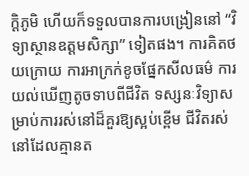ក្ដិភូមិ ហើយក៏ទទួលបានការបង្រៀននៅ “វិទ្យាស្ថានឧត្ដមសិក្សា” ទៀតផង។ ការគិតថយក្រោយ ការអាក្រក់ខូចផ្នែកសីលធម៌ ការយល់ឃើញតូចទាបពីជីវិត ទស្សនៈវិទ្យាសម្រាប់ការរស់នៅដ៏គួរឱ្យស្អប់ខ្ពើម ជីវិតរស់នៅដែលគ្មានត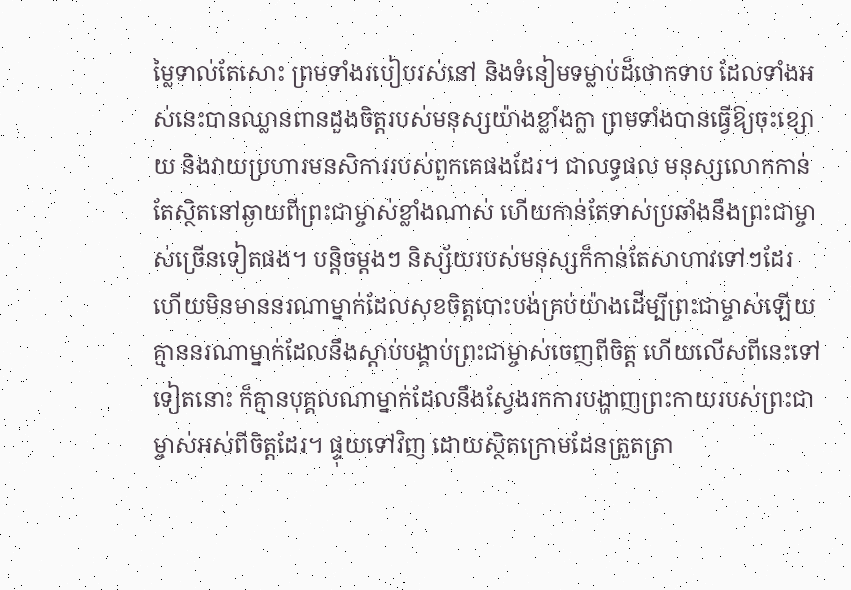ម្លៃទាល់តែសោះ ព្រមទាំងរបៀបរស់នៅ និងទំនៀមទម្លាប់ដ៏ថោកទាប ដែលទាំងអស់នេះបានឈ្លានពានដួងចិត្ដរបស់មនុស្សយ៉ាងខ្លាំងក្លា ព្រមទាំងបានធ្វើឱ្យចុះខ្សោយ និងវាយប្រហារមនសិការរបស់ពួកគេផងដែរ។ ជាលទ្ធផល មនុស្សលោកកាន់តែស្ថិតនៅឆ្ងាយពីព្រះជាម្ចាស់ខ្លាំងណាស់ ហើយកាន់តែទាស់ប្រឆាំងនឹងព្រះជាម្ចាស់ច្រើនទៀតផង។ បន្តិចម្តងៗ និស្ស័យរបស់មនុស្សក៏កាន់តែសាហាវទៅៗដែរ ហើយមិនមាននរណាម្នាក់ដែលសុខចិត្ដបោះបង់គ្រប់យ៉ាងដើម្បីព្រះជាម្ចាស់ឡើយ គ្មាននរណាម្នាក់ដែលនឹងស្ដាប់បង្គាប់ព្រះជាម្ចាស់ចេញពីចិត្ដ ហើយលើសពីនេះទៅទៀតនោះ ក៏គ្មានបុគ្គលណាម្នាក់ដែលនឹងស្វែងរកការបង្ហាញព្រះកាយរបស់ព្រះជាម្ចាស់អស់ពីចិត្ដដែរ។ ផ្ទុយទៅវិញ ដោយស្ថិតក្រោមដែនត្រួតត្រា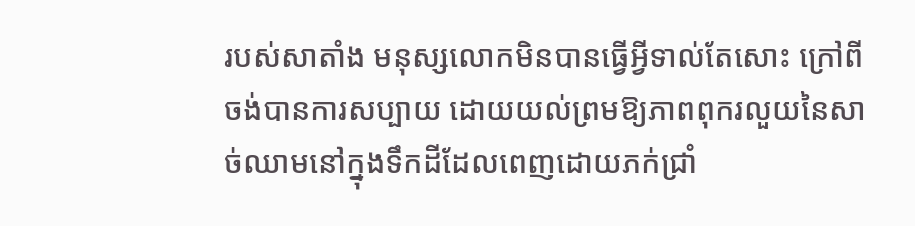របស់សាតាំង មនុស្សលោកមិនបានធ្វើអ្វីទាល់តែសោះ ក្រៅពីចង់បានការសប្បាយ ដោយយល់ព្រមឱ្យភាពពុករលួយនៃសាច់ឈាមនៅក្នុងទឹកដីដែលពេញដោយភក់ជ្រាំ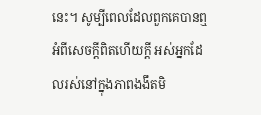នេះ។ សូម្បីពេលដែលពួកគេបានឮអំពីសេចក្ដីពិតហើយក្ដី អស់អ្នកដែលរស់នៅក្នុងភាពងងឹតមិ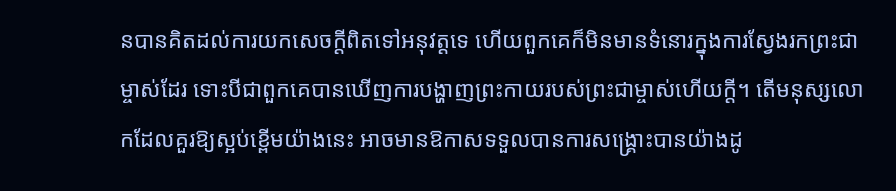នបានគិតដល់ការយកសេចក្ដីពិតទៅអនុវត្ដទេ ហើយពួកគេក៏មិនមានទំនោរក្នុងការស្វែងរកព្រះជាម្ចាស់ដែរ ទោះបីជាពួកគេបានឃើញការបង្ហាញព្រះកាយរបស់ព្រះជាម្ចាស់ហើយក្ដី។ តើមនុស្សលោកដែលគួរឱ្យស្អប់ខ្ពើមយ៉ាងនេះ អាចមានឱកាសទទួលបានការសង្គ្រោះបានយ៉ាងដូ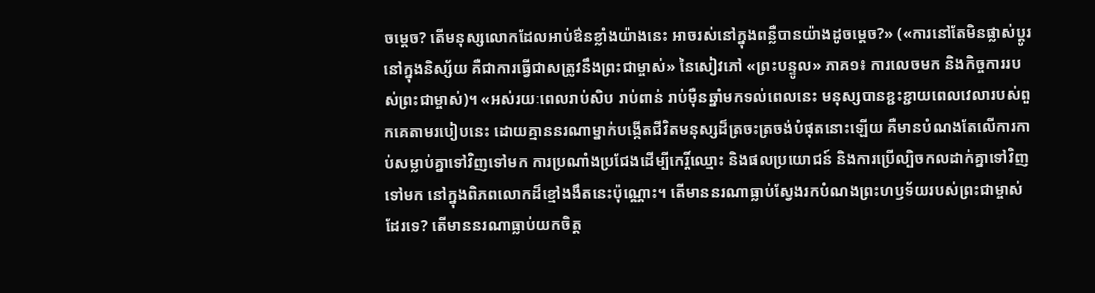ចម្ដេច? តើមនុស្សលោកដែលអាប់ឳនខ្លាំងយ៉ាងនេះ អាចរស់នៅក្នុងពន្លឺបានយ៉ាងដូចម្ដេច?» («ការនៅតែមិនផ្លាស់ប្ដូរនៅក្នុងនិស្ស័យ គឺជាការធ្វើជាសត្រូវនឹងព្រះជាម្ចាស់» នៃសៀវភៅ «ព្រះបន្ទូល» ភាគ១៖ ការលេចមក និងកិច្ចការរបស់ព្រះជាម្ចាស់)។ «អស់រយៈពេលរាប់សិប រាប់ពាន់ រាប់ម៉ឺនឆ្នាំមកទល់ពេលនេះ មនុស្សបានខ្ជះខ្ជាយពេលវេលារបស់ពួកគេតាមរបៀបនេះ ដោយគ្មាននរណាម្នាក់បង្កើតជីវិតមនុស្សដ៏ត្រចះត្រចង់បំផុតនោះឡើយ គឺមានបំណងតែលើការកាប់សម្លាប់គ្នាទៅវិញទៅមក ការប្រណាំងប្រជែងដើម្បីកេរ្តិ៍ឈ្មោះ និងផលប្រយោជន៍ និងការប្រើល្បិចកលដាក់គ្នាទៅវិញទៅមក នៅក្នុងពិភពលោកដ៏ខ្មៅងងឹតនេះប៉ុណ្ណោះ។ តើមាននរណាធ្លាប់ស្វែងរកបំណងព្រះហឫទ័យរបស់ព្រះជាម្ចាស់ដែរទេ? តើមាននរណាធ្លាប់យកចិត្ត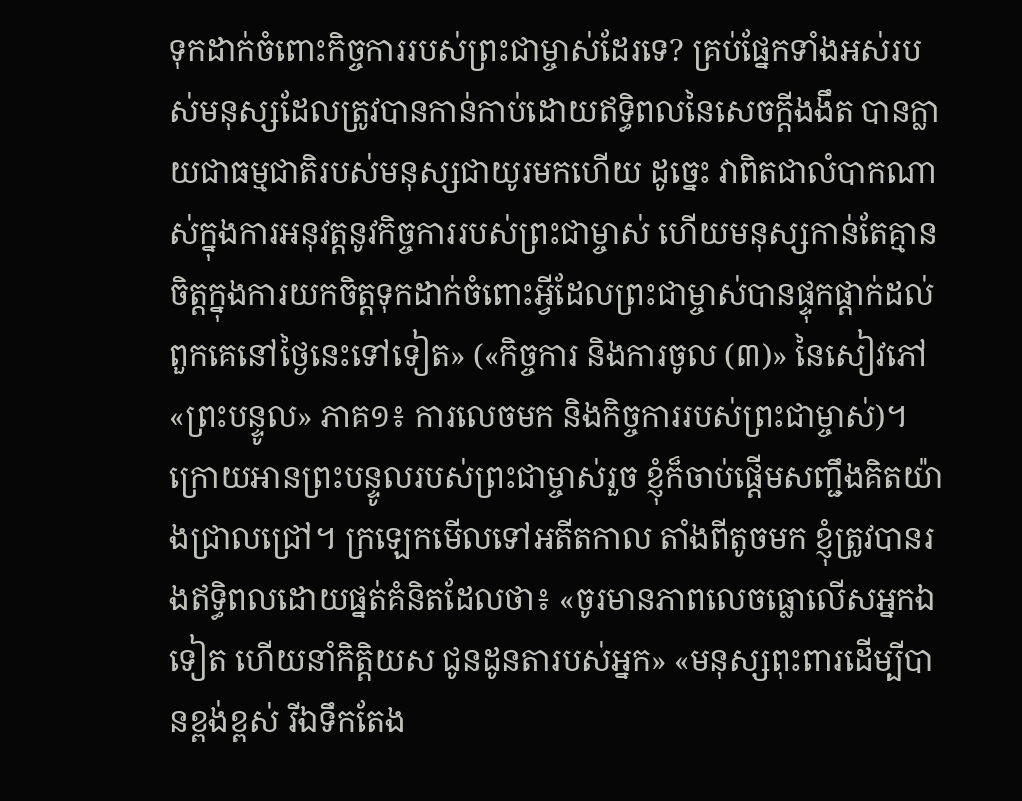ទុកដាក់ចំពោះកិច្ចការរបស់ព្រះជាម្ចាស់ដែរទេ? គ្រប់ផ្នែកទាំងអស់របស់មនុស្សដែលត្រូវបានកាន់កាប់ដោយឥទ្ធិពលនៃសេចក្ដីងងឹត បានក្លាយជាធម្មជាតិរបស់មនុស្សជាយូរមកហើយ ដូច្នេះ វាពិតជាលំបាកណាស់ក្នុងការអនុវត្តនូវកិច្ចការរបស់ព្រះជាម្ចាស់ ហើយមនុស្សកាន់តែគ្មានចិត្តក្នុងការយកចិត្តទុកដាក់ចំពោះអ្វីដែលព្រះជាម្ចាស់បានផ្ទុកផ្ដាក់ដល់ពួកគេនៅថ្ងៃនេះទៅទៀត» («កិច្ចការ និងការចូល (៣)» នៃសៀវភៅ «ព្រះបន្ទូល» ភាគ១៖ ការលេចមក និងកិច្ចការរបស់ព្រះជាម្ចាស់)។ ក្រោយអានព្រះបន្ទូលរបស់ព្រះជាម្ចាស់រួច ខ្ញុំក៏ចាប់ផ្តើមសញ្ជឹងគិតយ៉ាងជ្រាលជ្រៅ។ ក្រឡេកមើលទៅអតីតកាល តាំងពីតូចមក ខ្ញុំត្រូវបានរងឥទ្ធិពលដោយផ្នត់គំនិតដែលថា៖ «ចូរមានភាពលេចធ្លោលើសអ្នកឯទៀត ហើយនាំកិត្តិយស ជូនដូនតារបស់អ្នក» «មនុស្សពុះពារដើម្បីបានខ្ពង់ខ្ពស់ រីឯទឹកតែង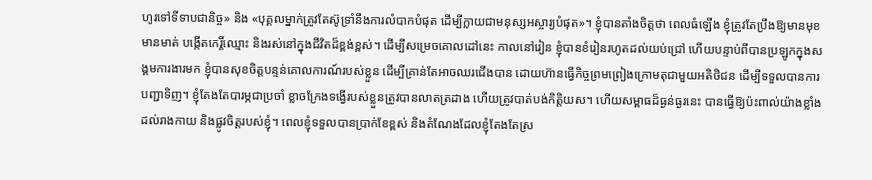ហូរទៅទីទាបជានិច្ច» និង «បុគ្គលម្នាក់ត្រូវតែស៊ូទ្រាំនឹងការលំបាកបំផុត ដើម្បីក្លាយជាមនុស្សអស្ចារ្យបំផុត»។ ខ្ញុំបានតាំងចិត្តថា ពេលធំឡើង ខ្ញុំត្រូវតែប្រឹងឱ្យមានមុខមានមាត់ បង្កើតកេរ្តិ៍ឈ្មោះ និងរស់នៅក្នុងជីវិតដ៏ខ្ពង់ខ្ពស់។ ដើម្បីសម្រេចគោលដៅនេះ កាលនៅរៀន ខ្ញុំបានខំរៀនរហូតដល់យប់ជ្រៅ ហើយបន្ទាប់ពីបានប្រឡូកក្នុងសង្គមការងារមក ខ្ញុំបានសុខចិត្តបន្ទន់គោលការណ៍របស់ខ្លួន ដើម្បីគ្រាន់តែអាចឈរជើងបាន ដោយហ៊ានធ្វើកិច្ចព្រមព្រៀងក្រោមតុជាមួយអតិថិជន ដើម្បីទទួលបានការបញ្ជាទិញ។ ខ្ញុំតែងតែបារម្ភជាប្រចាំ ខ្លាចក្រែងទង្វើរបស់ខ្លួនត្រូវបានលាតត្រដាង ហើយត្រូវបាត់បង់កិត្តិយស។ ហើយសម្ពាធដ៏ធ្ងន់ធ្ងរនេះ បានធ្វើឱ្យប៉ះពាល់យ៉ាងខ្លាំងដល់រាងកាយ និងផ្លូវចិត្តរបស់ខ្ញុំ។ ពេលខ្ញុំទទួលបានប្រាក់ខែខ្ពស់ និងតំណែងដែលខ្ញុំតែងតែស្រ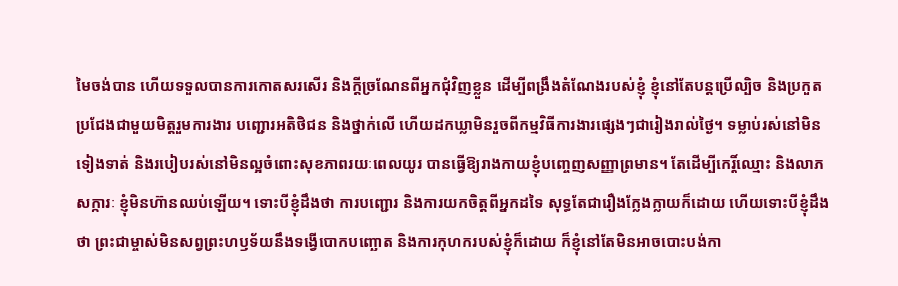មៃចង់បាន ហើយទទួលបានការកោតសរសើរ និងក្តីច្រណែនពីអ្នកជុំវិញខ្លួន ដើម្បីពង្រឹងតំណែងរបស់ខ្ញុំ ខ្ញុំនៅតែបន្តប្រើល្បិច និងប្រកួតប្រជែងជាមួយមិត្តរួមការងារ បញ្ជោរអតិថិជន និងថ្នាក់លើ ហើយដកឃ្លាមិនរួចពីកម្មវិធីការងារផ្សេងៗជារៀងរាល់ថ្ងៃ។ ទម្លាប់រស់នៅមិនទៀងទាត់ និងរបៀបរស់នៅមិនល្អចំពោះសុខភាពរយៈពេលយូរ បានធ្វើឱ្យរាងកាយខ្ញុំបញ្ចេញសញ្ញាព្រមាន។ តែដើម្បីកេរ្តិ៍ឈ្មោះ និងលាភសក្ការៈ ខ្ញុំមិនហ៊ានឈប់ឡើយ។ ទោះបីខ្ញុំដឹងថា ការបញ្ជោរ និងការយកចិត្តពីអ្នកដទៃ សុទ្ធតែជារឿងក្លែងក្លាយក៏ដោយ ហើយទោះបីខ្ញុំដឹងថា ព្រះជាម្ចាស់មិនសព្វព្រះហឫទ័យនឹងទង្វើបោកបញ្ឆោត និងការកុហករបស់ខ្ញុំក៏ដោយ ក៏ខ្ញុំនៅតែមិនអាចបោះបង់កា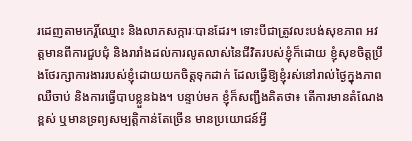រដេញតាមកេរ្តិ៍ឈ្មោះ និងលាភសក្ការៈបានដែរ។ ទោះបីជាត្រូវលះបង់សុខភាព អវត្តមានពីការជួបជុំ និងរារាំងដល់ការលូតលាស់នៃជីវិតរបស់ខ្ញុំក៏ដោយ ខ្ញុំសុខចិត្តប្រឹងថែរក្សាការងាររបស់ខ្ញុំដោយយកចិត្តទុកដាក់ ដែលធ្វើឱ្យខ្ញុំរស់នៅរាល់ថ្ងៃក្នុងភាពឈឺចាប់ និងការធ្វើបាបខ្លួនឯង។ បន្ទាប់មក ខ្ញុំក៏សញ្ជឹងគិតថា៖ តើការមានតំណែងខ្ពស់ ឬមានទ្រព្យសម្បត្តិកាន់តែច្រើន មានប្រយោជន៍អ្វី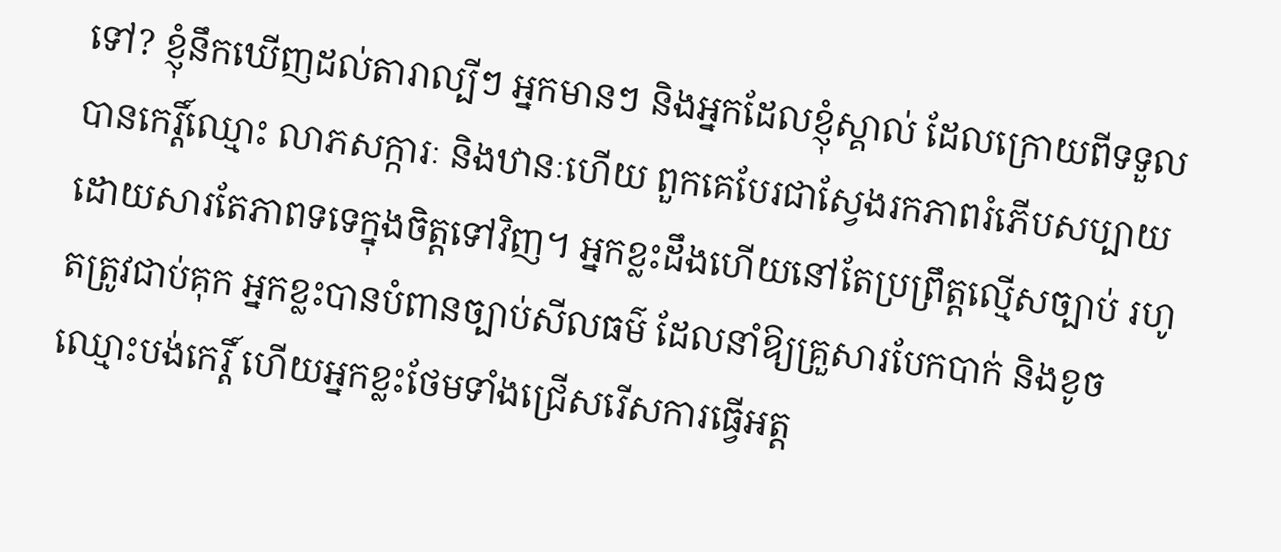ទៅ? ខ្ញុំនឹកឃើញដល់តារាល្បីៗ អ្នកមានៗ និងអ្នកដែលខ្ញុំស្គាល់ ដែលក្រោយពីទទួលបានកេរ្តិ៍ឈ្មោះ លាភសក្ការៈ និងឋានៈហើយ ពួកគេបែរជាស្វែងរកភាពរំភើបសប្បាយ ដោយសារតែភាពទទេក្នុងចិត្តទៅវិញ។ អ្នកខ្លះដឹងហើយនៅតែប្រព្រឹត្តល្មើសច្បាប់ រហូតត្រូវជាប់គុក អ្នកខ្លះបានបំពានច្បាប់សីលធម៌ ដែលនាំឱ្យគ្រួសារបែកបាក់ និងខូចឈ្មោះបង់កេរ្តិ៍ ហើយអ្នកខ្លះថែមទាំងជ្រើសរើសការធ្វើអត្ត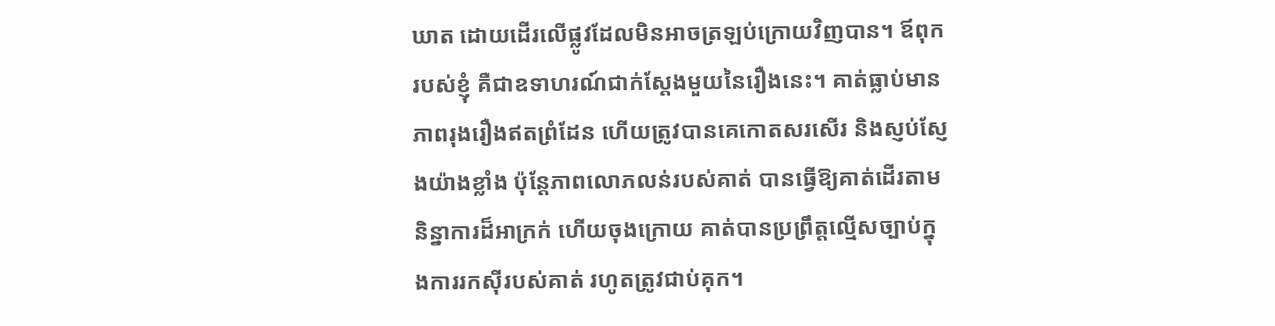ឃាត ដោយដើរលើផ្លូវដែលមិនអាចត្រឡប់ក្រោយវិញបាន។ ឪពុករបស់ខ្ញុំ គឺជាឧទាហរណ៍ជាក់ស្តែងមួយនៃរឿងនេះ។ គាត់ធ្លាប់មានភាពរុងរឿងឥតព្រំដែន ហើយត្រូវបានគេកោតសរសើរ និងស្ញប់ស្ញែងយ៉ាងខ្លាំង ប៉ុន្តែភាពលោភលន់របស់គាត់ បានធ្វើឱ្យគាត់ដើរតាមនិន្នាការដ៏អាក្រក់ ហើយចុងក្រោយ គាត់បានប្រព្រឹត្តល្មើសច្បាប់ក្នុងការរកស៊ីរបស់គាត់ រហូតត្រូវជាប់គុក។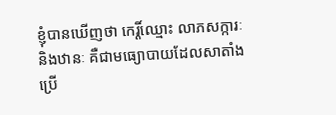ខ្ញុំបានឃើញថា កេរ្តិ៍ឈ្មោះ លាភសក្ការៈ និងឋានៈ គឺជាមធ្យោបាយដែលសាតាំងប្រើ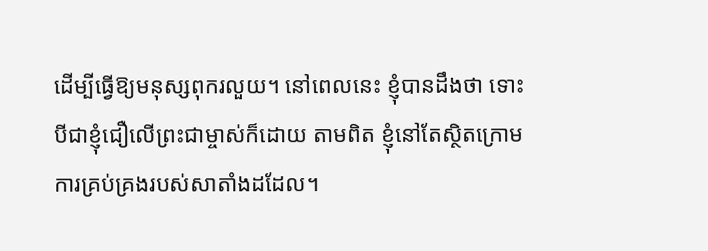ដើម្បីធ្វើឱ្យមនុស្សពុករលួយ។ នៅពេលនេះ ខ្ញុំបានដឹងថា ទោះបីជាខ្ញុំជឿលើព្រះជាម្ចាស់ក៏ដោយ តាមពិត ខ្ញុំនៅតែស្ថិតក្រោមការគ្រប់គ្រងរបស់សាតាំងដដែល។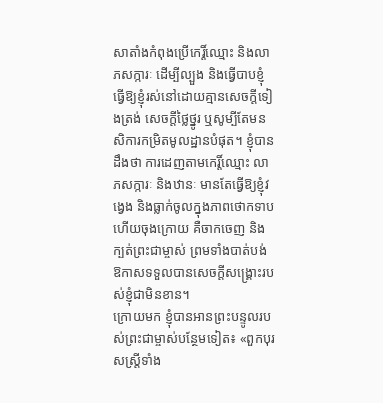សាតាំងកំពុងប្រើកេរ្តិ៍ឈ្មោះ និងលាភសក្ការៈ ដើម្បីល្បួង និងធ្វើបាបខ្ញុំ ធ្វើឱ្យខ្ញុំរស់នៅដោយគ្មានសេចក្ដីទៀងត្រង់ សេចក្តីថ្លៃថ្នូរ ឬសូម្បីតែមនសិការកម្រិតមូលដ្ឋានបំផុត។ ខ្ញុំបានដឹងថា ការដេញតាមកេរ្តិ៍ឈ្មោះ លាភសក្ការៈ និងឋានៈ មានតែធ្វើឱ្យខ្ញុំវង្វេង និងធ្លាក់ចូលក្នុងភាពថោកទាប ហើយចុងក្រោយ គឺចាកចេញ និងក្បត់ព្រះជាម្ចាស់ ព្រមទាំងបាត់បង់ឱកាសទទួលបានសេចក្ដីសង្រ្គោះរបស់ខ្ញុំជាមិនខាន។
ក្រោយមក ខ្ញុំបានអានព្រះបន្ទូលរបស់ព្រះជាម្ចាស់បន្ថែមទៀត៖ «ពួកបុរសស្ត្រីទាំង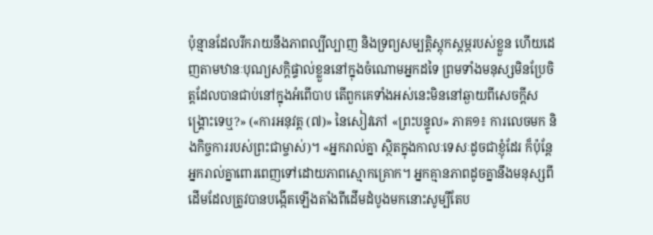ប៉ុន្មានដែលរីករាយនឹងភាពល្បីល្បាញ និងទ្រព្យសម្បត្តិស្ដុកស្ដម្ភរបស់ខ្លួន ហើយដេញតាមឋានៈបុណ្យសក្ដិផ្ទាល់ខ្លួននៅក្នុងចំណោមអ្នកដទៃ ព្រមទាំងមនុស្សមិនប្រែចិត្តដែលបានជាប់នៅក្នុងអំពើបាប តើពួកគេទាំងអស់នេះមិននៅឆ្ងាយពីសេចក្តីសង្រ្គោះទេឬ?» («ការអនុវត្ត (៧)» នៃសៀវភៅ «ព្រះបន្ទូល» ភាគ១៖ ការលេចមក និងកិច្ចការរបស់ព្រះជាម្ចាស់)។ «អ្នករាល់គ្នា ស្ថិតក្នុងកាលៈទេសៈដូចជាខ្ញុំដែរ ក៏ប៉ុន្តែអ្នករាល់គ្នាពោរពេញទៅដោយភាពស្មោកគ្រោក។ អ្នកគ្មានភាពដូចគ្នានឹងមនុស្សពីដើមដែលត្រូវបានបង្កើតឡើងតាំងពីដើមដំបូងមកនោះសូម្បីតែប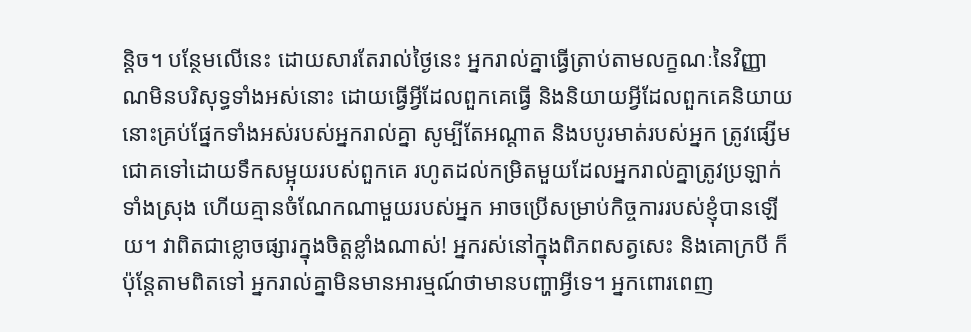ន្តិច។ បន្ថែមលើនេះ ដោយសារតែរាល់ថ្ងៃនេះ អ្នករាល់គ្នាធ្វើត្រាប់តាមលក្ខណៈនៃវិញ្ញាណមិនបរិសុទ្ធទាំងអស់នោះ ដោយធ្វើអ្វីដែលពួកគេធ្វើ និងនិយាយអ្វីដែលពួកគេនិយាយ នោះគ្រប់ផ្នែកទាំងអស់របស់អ្នករាល់គ្នា សូម្បីតែអណ្ដាត និងបបូរមាត់របស់អ្នក ត្រូវផ្សើមជោគទៅដោយទឹកសម្អុយរបស់ពួកគេ រហូតដល់កម្រិតមួយដែលអ្នករាល់គ្នាត្រូវប្រឡាក់ទាំងស្រុង ហើយគ្មានចំណែកណាមួយរបស់អ្នក អាចប្រើសម្រាប់កិច្ចការរបស់ខ្ញុំបានឡើយ។ វាពិតជាខ្លោចផ្សារក្នុងចិត្តខ្លាំងណាស់! អ្នករស់នៅក្នុងពិភពសត្វសេះ និងគោក្របី ក៏ប៉ុន្តែតាមពិតទៅ អ្នករាល់គ្នាមិនមានអារម្មណ៍ថាមានបញ្ហាអ្វីទេ។ អ្នកពោរពេញ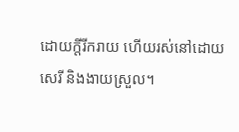ដោយក្ដីរីករាយ ហើយរស់នៅដោយសេរី និងងាយស្រួល។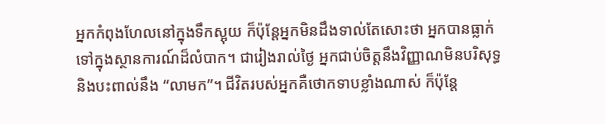អ្នកកំពុងហែលនៅក្នុងទឹកស្អុយ ក៏ប៉ុន្តែអ្នកមិនដឹងទាល់តែសោះថា អ្នកបានធ្លាក់ទៅក្នុងស្ថានការណ៍ដ៏លំបាក។ ជារៀងរាល់ថ្ងៃ អ្នកជាប់ចិត្តនឹងវិញ្ញាណមិនបរិសុទ្ធ និងបះពាល់នឹង “លាមក”។ ជីវិតរបស់អ្នកគឺថោកទាបខ្លាំងណាស់ ក៏ប៉ុន្តែ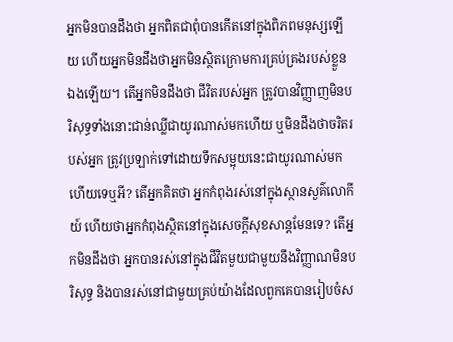អ្នកមិនបានដឹងថា អ្នកពិតជាពុំបានកើតនៅក្នុងពិភពមនុស្សឡើយ ហើយអ្នកមិនដឹងថាអ្នកមិនស្ថិតក្រោមការគ្រប់គ្រងរបស់ខ្លួនឯងឡើយ។ តើអ្នកមិនដឹងថា ជីវិតរបស់អ្នក ត្រូវបានវិញ្ញាញមិនបរិសុទ្ធទាំងនោះជាន់ឈ្លីជាយូរណាស់មកហើយ ឬមិនដឹងថាចរិតរបស់អ្នក ត្រូវប្រឡាក់ទៅដោយទឹកសម្អុយនេះជាយូរណាស់មកហើយទេឬអី? តើអ្នកគិតថា អ្នកកំពុងរស់នៅក្នុងស្ថានសួគ៌លោកីយ៍ ហើយថាអ្នកកំពុងស្ថិតនៅក្នុងសេចក្ដីសុខសាន្តមែនទេ? តើអ្នកមិនដឹងថា អ្នកបានរស់នៅក្នុងជីវិតមួយជាមួយនឹងវិញ្ញាណមិនបរិសុទ្ធ និងបានរស់នៅជាមួយគ្រប់យ៉ាងដែលពួកគេបានរៀបចំស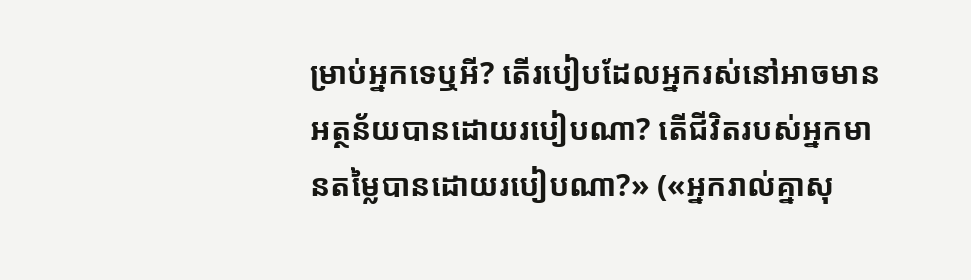ម្រាប់អ្នកទេឬអី? តើរបៀបដែលអ្នករស់នៅអាចមានអត្ថន័យបានដោយរបៀបណា? តើជីវិតរបស់អ្នកមានតម្លៃបានដោយរបៀបណា?» («អ្នករាល់គ្នាសុ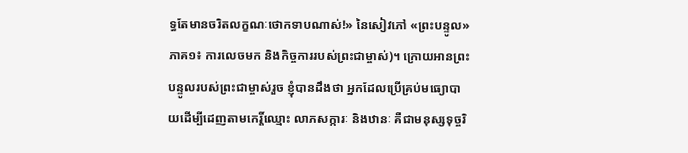ទ្ធតែមានចរិតលក្ខណៈថោកទាបណាស់!» នៃសៀវភៅ «ព្រះបន្ទូល» ភាគ១៖ ការលេចមក និងកិច្ចការរបស់ព្រះជាម្ចាស់)។ ក្រោយអានព្រះបន្ទូលរបស់ព្រះជាម្ចាស់រួច ខ្ញុំបានដឹងថា អ្នកដែលប្រើគ្រប់មធ្យោបាយដើម្បីដេញតាមកេរ្តិ៍ឈ្មោះ លាភសក្ការៈ និងឋានៈ គឺជាមនុស្សទុច្ចរិ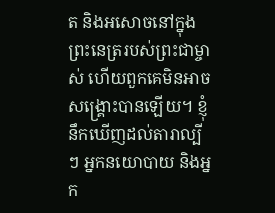ត និងអសោចនៅក្នុងព្រះនេត្ររបស់ព្រះជាម្ចាស់ ហើយពួកគេមិនអាចសង្គ្រោះបានឡើយ។ ខ្ញុំនឹកឃើញដល់តារាល្បីៗ អ្នកនយោបាយ និងអ្នក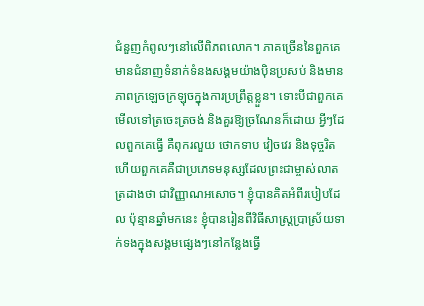ជំនួញកំពូលៗនៅលើពិភពលោក។ ភាគច្រើននៃពួកគេ មានជំនាញទំនាក់ទំនងសង្គមយ៉ាងប៉ិនប្រសប់ និងមានភាពក្រឡេចក្រឡុចក្នុងការប្រព្រឹត្តខ្លួន។ ទោះបីជាពួកគេមើលទៅត្រចេះត្រចង់ និងគួរឱ្យច្រណែនក៏ដោយ អ្វីៗដែលពួកគេធ្វើ គឺពុករលួយ ថោកទាប វៀចវេរ និងទុច្ចរិត ហើយពួកគេគឺជាប្រភេទមនុស្សដែលព្រះជាម្ចាស់លាតត្រដាងថា ជាវិញ្ញាណអសោច។ ខ្ញុំបានគិតអំពីរបៀបដែល ប៉ុន្មានឆ្នាំមកនេះ ខ្ញុំបានរៀនពីវិធីសាស្ត្រប្រាស្រ័យទាក់ទងក្នុងសង្គមផ្សេងៗនៅកន្លែងធ្វើ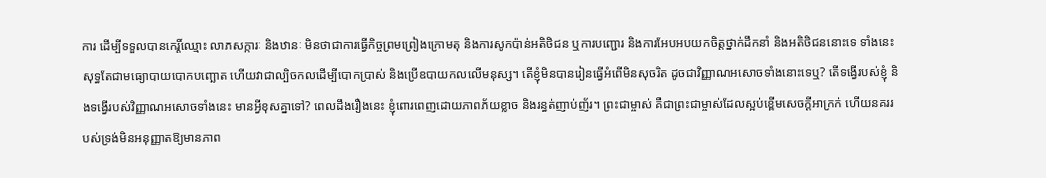ការ ដើម្បីទទួលបានកេរ្តិ៍ឈ្មោះ លាភសក្ការៈ និងឋានៈ មិនថាជាការធ្វើកិច្ចព្រមព្រៀងក្រោមតុ និងការសូកប៉ាន់អតិថិជន ឬការបញ្ជោរ និងការអែបអបយកចិត្តថ្នាក់ដឹកនាំ និងអតិថិជននោះទេ ទាំងនេះសុទ្ធតែជាមធ្យោបាយបោកបញ្ឆោត ហើយវាជាល្បិចកលដើម្បីបោកប្រាស់ និងប្រើឧបាយកលលើមនុស្ស។ តើខ្ញុំមិនបានរៀនធ្វើអំពើមិនសុចរិត ដូចជាវិញ្ញាណអសោចទាំងនោះទេឬ? តើទង្វើរបស់ខ្ញុំ និងទង្វើរបស់វិញ្ញាណអសោចទាំងនេះ មានអ្វីខុសគ្នាទៅ? ពេលដឹងរឿងនេះ ខ្ញុំពោរពេញដោយភាពភ័យខ្លាច និងរន្ធត់ញាប់ញ័រ។ ព្រះជាម្ចាស់ គឺជាព្រះជាម្ចាស់ដែលស្អប់ខ្ពើមសេចក្ដីអាក្រក់ ហើយនគររបស់ទ្រង់មិនអនុញ្ញាតឱ្យមានភាព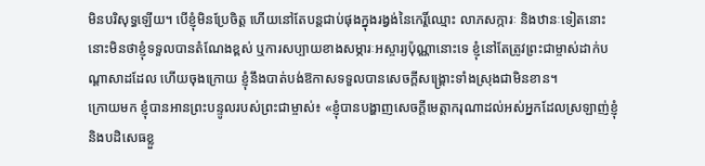មិនបរិសុទ្ធឡើយ។ បើខ្ញុំមិនប្រែចិត្ត ហើយនៅតែបន្តជាប់ផុងក្នុងរង្វង់នៃកេរ្តិ៍ឈ្មោះ លាភសក្ការៈ និងឋានៈទៀតនោះ នោះមិនថាខ្ញុំទទួលបានតំណែងខ្ពស់ ឬការសប្បាយខាងសម្ភារៈអស្ចារ្យប៉ុណ្ណានោះទេ ខ្ញុំនៅតែត្រូវព្រះជាម្ចាស់ដាក់បណ្តាសាដដែល ហើយចុងក្រោយ ខ្ញុំនឹងបាត់បង់ឱកាសទទួលបានសេចក្ដីសង្រ្គោះទាំងស្រុងជាមិនខាន។
ក្រោយមក ខ្ញុំបានអានព្រះបន្ទូលរបស់ព្រះជាម្ចាស់៖ «ខ្ញុំបានបង្ហាញសេចក្ដីមេត្ដាករុណាដល់អស់អ្នកដែលស្រឡាញ់ខ្ញុំ និងបដិសេធខ្លួ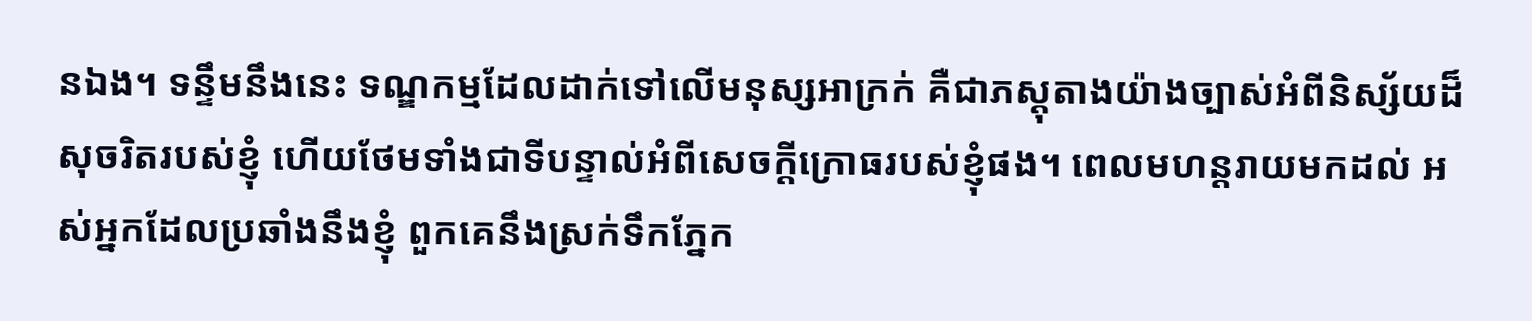នឯង។ ទន្ទឹមនឹងនេះ ទណ្ឌកម្មដែលដាក់ទៅលើមនុស្សអាក្រក់ គឺជាភស្ដុតាងយ៉ាងច្បាស់អំពីនិស្ស័យដ៏សុចរិតរបស់ខ្ញុំ ហើយថែមទាំងជាទីបន្ទាល់អំពីសេចក្តីក្រោធរបស់ខ្ញុំផង។ ពេលមហន្តរាយមកដល់ អស់អ្នកដែលប្រឆាំងនឹងខ្ញុំ ពួកគេនឹងស្រក់ទឹកភ្នែក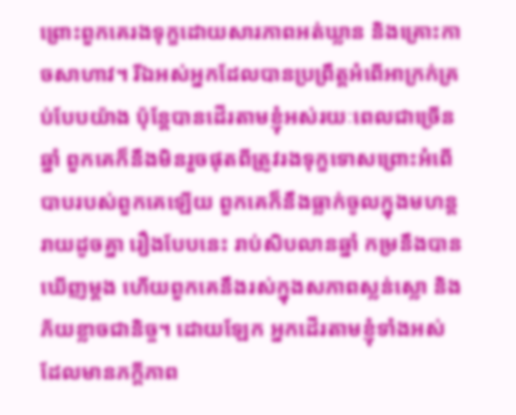ព្រោះពួកគេរងទុក្ខដោយសារភាពអត់ឃ្លាន និងគ្រោះកាចសាហាវ។ រីឯអស់អ្នកដែលបានប្រព្រឹត្ដអំពើអាក្រក់គ្រប់បែបយ៉ាង ប៉ុន្តែបានដើរតាមខ្ញុំអស់រយៈពេលជាច្រើនឆ្នាំ ពួកគេក៏នឹងមិនរួចផុតពីត្រូវរងទុក្ខទោសព្រោះអំពើបាបរបស់ពួកគេឡើយ ពួកគេក៏នឹងធ្លាក់ចូលក្នុងមហន្តរាយដូចគ្នា រឿងបែបនេះ រាប់សិបលានឆ្នាំ កម្រនឹងបានឃើញម្ដង ហើយពួកគេនឹងរស់ក្នុងសភាពស្លន់ស្លោ និងភ័យខ្លាចជានិច្ច។ ដោយឡែក អ្នកដើរតាមខ្ញុំទាំងអស់ដែលមានភក្ដីភាព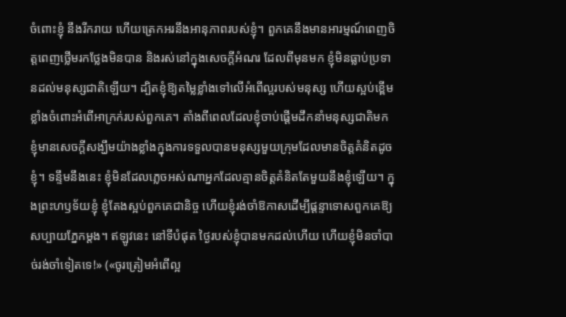ចំពោះខ្ញុំ នឹងរីករាយ ហើយត្រេកអរនឹងអានុភាពរបស់ខ្ញុំ។ ពួកគេនឹងមានអារម្មណ៍ពេញចិត្តពេញថ្លើមរកថ្លែងមិនបាន និងរស់នៅក្នុងសេចក្ដីអំណរ ដែលពីមុនមក ខ្ញុំមិនធ្លាប់ប្រទានដល់មនុស្សជាតិឡើយ។ ដ្បិតខ្ញុំឱ្យតម្លៃខ្លាំងទៅលើអំពើល្អរបស់មនុស្ស ហើយស្អប់ខ្ពើមខ្លាំងចំពោះអំពើអាក្រក់របស់ពួកគេ។ តាំងពីពេលដែលខ្ញុំចាប់ផ្តើមដឹកនាំមនុស្សជាតិមក ខ្ញុំមានសេចក្តីសង្ឃឹមយ៉ាងខ្លាំងក្នុងការទទួលបានមនុស្សមួយក្រុមដែលមានចិត្តគំនិតដូចខ្ញុំ។ ទន្ទឹមនឹងនេះ ខ្ញុំមិនដែលភ្លេចអស់ណាអ្នកដែលគ្មានចិត្តគំនិតតែមួយនឹងខ្ញុំឡើយ។ ក្នុងព្រះហឫទ័យខ្ញុំ ខ្ញុំតែងស្អប់ពួកគេជានិច្ច ហើយខ្ញុំរង់ចាំឱកាសដើម្បីផ្ដន្ទាទោសពួកគេឱ្យសប្បាយភ្នែកម្ដង។ ឥឡូវនេះ នៅទីបំផុត ថ្ងៃរបស់ខ្ញុំបានមកដល់ហើយ ហើយខ្ញុំមិនចាំបាច់រង់ចាំទៀតទេ!» («ចូរត្រៀមអំពើល្អ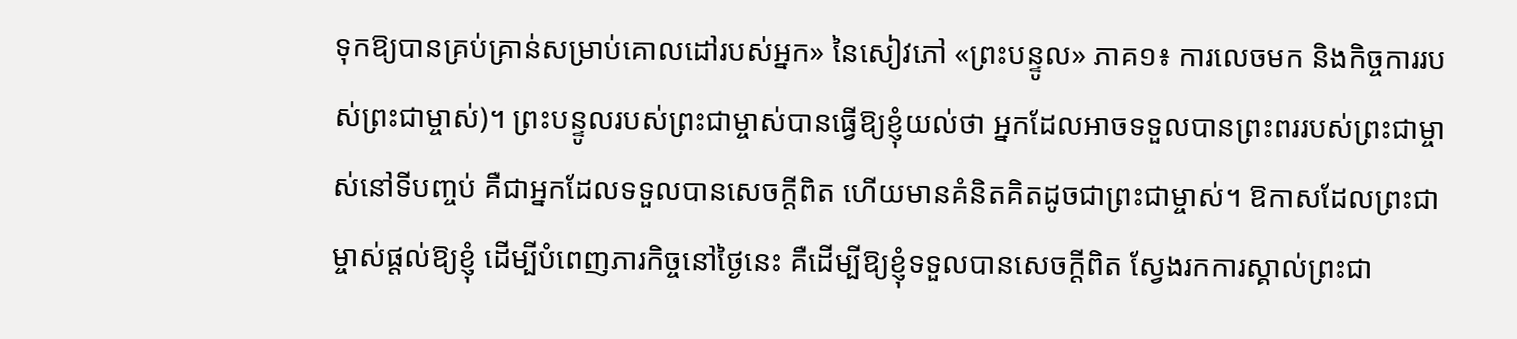ទុកឱ្យបានគ្រប់គ្រាន់សម្រាប់គោលដៅរបស់អ្នក» នៃសៀវភៅ «ព្រះបន្ទូល» ភាគ១៖ ការលេចមក និងកិច្ចការរបស់ព្រះជាម្ចាស់)។ ព្រះបន្ទូលរបស់ព្រះជាម្ចាស់បានធ្វើឱ្យខ្ញុំយល់ថា អ្នកដែលអាចទទួលបានព្រះពររបស់ព្រះជាម្ចាស់នៅទីបញ្ចប់ គឺជាអ្នកដែលទទួលបានសេចក្ដីពិត ហើយមានគំនិតគិតដូចជាព្រះជាម្ចាស់។ ឱកាសដែលព្រះជាម្ចាស់ផ្តល់ឱ្យខ្ញុំ ដើម្បីបំពេញភារកិច្ចនៅថ្ងៃនេះ គឺដើម្បីឱ្យខ្ញុំទទួលបានសេចក្ដីពិត ស្វែងរកការស្គាល់ព្រះជា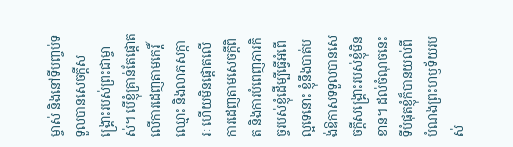ម្ចាស់ និងនៅទីបញ្ចប់ទទួលបានសេចក្ដីសង្រ្គោះរបស់ព្រះជាម្ចាស់។ បើខ្ញុំគ្រាន់តែផ្តោតលើការដេញតាមកេរ្តិ៍ឈ្មោះ និងលាភសក្ការៈ ហើយមិនផ្តោតលើការដេញតាមសេចក្ដីពិត និងការបំពេញភារកិច្ចរបស់ខ្ញុំដើម្បីធ្វើអំពើល្អទេនោះ ខ្ញុំនឹងបាត់បង់ឱកាសទទួលបានសេចក្ដីសង្រ្គោះរបស់ខ្ញុំមិនខាន។ ដល់ចំណុចនេះ ទីបំផុតខ្ញុំក៏បានយល់ពីបំណងព្រះហឫទ័យរបស់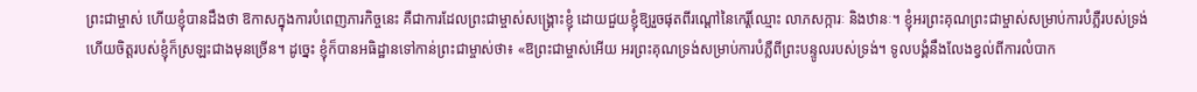ព្រះជាម្ចាស់ ហើយខ្ញុំបានដឹងថា ឱកាសក្នុងការបំពេញភារកិច្ចនេះ គឺជាការដែលព្រះជាម្ចាស់សង្គ្រោះខ្ញុំ ដោយជួយខ្ញុំឱ្យរួចផុតពីរណ្តៅនៃកេរ្តិ៍ឈ្មោះ លាភសក្ការៈ និងឋានៈ។ ខ្ញុំអរព្រះគុណព្រះជាម្ចាស់សម្រាប់ការបំភ្លឺរបស់ទ្រង់ ហើយចិត្តរបស់ខ្ញុំក៏ស្រឡះជាងមុនច្រើន។ ដូច្នេះ ខ្ញុំក៏បានអធិដ្ឋានទៅកាន់ព្រះជាម្ចាស់ថា៖ «ឱព្រះជាម្ចាស់អើយ អរព្រះគុណទ្រង់សម្រាប់ការបំភ្លឺពីព្រះបន្ទូលរបស់ទ្រង់។ ទូលបង្គំនឹងលែងខ្វល់ពីការលំបាក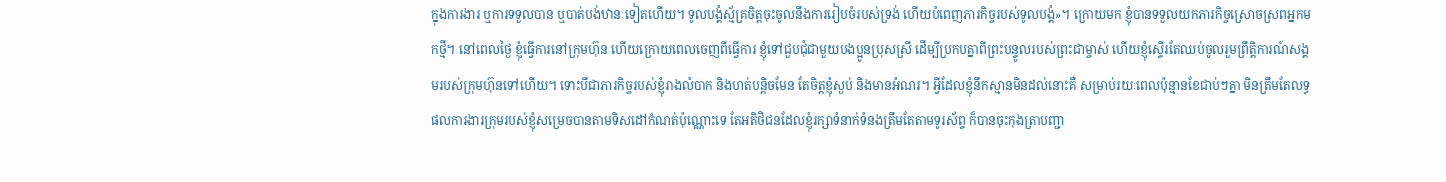ក្នុងការងារ ឬការទទួលបាន ឬបាត់បង់ឋានៈទៀតហើយ។ ទូលបង្គំស្ម័គ្រចិត្តចុះចូលនឹងការរៀបចំរបស់ទ្រង់ ហើយបំពេញភារកិច្ចរបស់ទូលបង្គំ»។ ក្រោយមក ខ្ញុំបានទទួលយកភារកិច្ចស្រោចស្រពអ្នកមកថ្មី។ នៅពេលថ្ងៃ ខ្ញុំធ្វើការនៅក្រុមហ៊ុន ហើយក្រោយពេលចេញពីធ្វើការ ខ្ញុំទៅជួបជុំជាមួយបងប្អូនប្រុសស្រី ដើម្បីប្រកបគ្នាពីព្រះបន្ទូលរបស់ព្រះជាម្ចាស់ ហើយខ្ញុំស្ទើរតែឈប់ចូលរួមព្រឹត្តិការណ៍សង្គមរបស់ក្រុមហ៊ុនទៅហើយ។ ទោះបីជាភារកិច្ចរបស់ខ្ញុំរាងលំបាក និងហត់បន្តិចមែន តែចិត្តខ្ញុំស្ងប់ និងមានអំណរ។ អ្វីដែលខ្ញុំនឹកស្មានមិនដល់នោះគឺ សម្រាប់រយៈពេលប៉ុន្មានខែជាប់ៗគ្នា មិនត្រឹមតែលទ្ធផលការងារក្រុមរបស់ខ្ញុំសម្រេចបានតាមទិសដៅកំណត់ប៉ុណ្ណោះទេ តែអតិថិជនដែលខ្ញុំរក្សាទំនាក់ទំនងត្រឹមតែតាមទូរស័ព្ទ ក៏បានចុះកុងត្រាបញ្ជា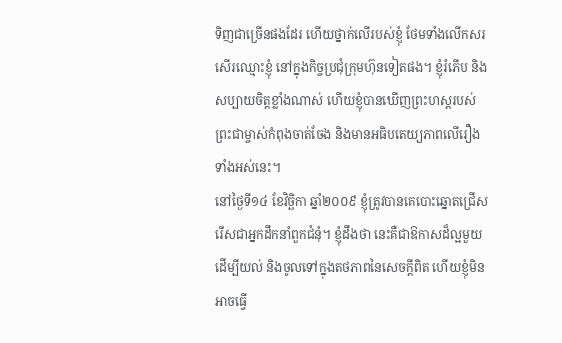ទិញជាច្រើនផងដែរ ហើយថ្នាក់លើរបស់ខ្ញុំ ថែមទាំងលើកសរសើរឈ្មោះខ្ញុំ នៅក្នុងកិច្ចប្រជុំក្រុមហ៊ុនទៀតផង។ ខ្ញុំរំភើប និងសប្បាយចិត្តខ្លាំងណាស់ ហើយខ្ញុំបានឃើញព្រះហស្តរបស់ព្រះជាម្ចាស់កំពុងចាត់ចែង និងមានអធិបតេយ្យភាពលើរឿងទាំងអស់នេះ។
នៅថ្ងៃទី១៤ ខែវិច្ឆិកា ឆ្នាំ២០០៩ ខ្ញុំត្រូវបានគេបោះឆ្នោតជ្រើសរើសជាអ្នកដឹកនាំពួកជំនុំ។ ខ្ញុំដឹងថា នេះគឺជាឱកាសដ៏ល្អមួយ ដើម្បីយល់ និងចូលទៅក្នុងតថភាពនៃសេចក្ដីពិត ហើយខ្ញុំមិនអាចធ្វើ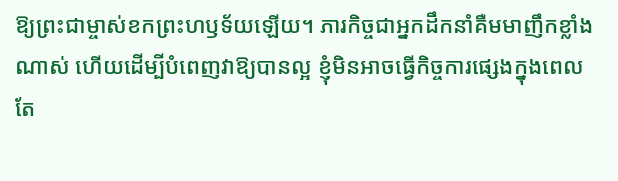ឱ្យព្រះជាម្ចាស់ខកព្រះហឫទ័យឡើយ។ ភារកិច្ចជាអ្នកដឹកនាំគឺមមាញឹកខ្លាំងណាស់ ហើយដើម្បីបំពេញវាឱ្យបានល្អ ខ្ញុំមិនអាចធ្វើកិច្ចការផ្សេងក្នុងពេលតែ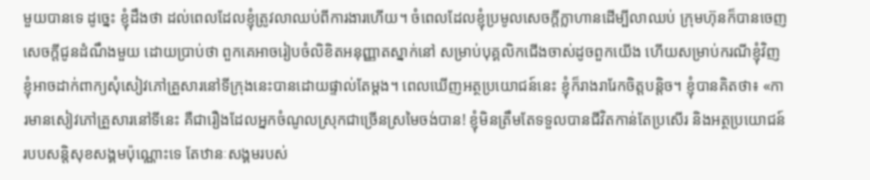មួយបានទេ ដូច្នេះ ខ្ញុំដឹងថា ដល់ពេលដែលខ្ញុំត្រូវលាឈប់ពីការងារហើយ។ ចំពេលដែលខ្ញុំប្រមូលសេចក្តីក្លាហានដើម្បីលាឈប់ ក្រុមហ៊ុនក៏បានចេញសេចក្តីជូនដំណឹងមួយ ដោយប្រាប់ថា ពួកគេអាចរៀបចំលិខិតអនុញ្ញាតស្នាក់នៅ សម្រាប់បុគ្គលិកជើងចាស់ដូចពួកយើង ហើយសម្រាប់ករណីខ្ញុំវិញ ខ្ញុំអាចដាក់ពាក្យសុំសៀវភៅគ្រួសារនៅទីក្រុងនេះបានដោយផ្ទាល់តែម្តង។ ពេលឃើញអត្ថប្រយោជន៍នេះ ខ្ញុំក៏រាងរារែកចិត្តបន្តិច។ ខ្ញុំបានគិតថា៖ «ការមានសៀវភៅគ្រួសារនៅទីនេះ គឺជារឿងដែលអ្នកចំណូលស្រុកជាច្រើនស្រមៃចង់បាន! ខ្ញុំមិនត្រឹមតែទទួលបានជីវិតកាន់តែប្រសើរ និងអត្ថប្រយោជន៍របបសន្តិសុខសង្គមប៉ុណ្ណោះទេ តែឋានៈសង្គមរបស់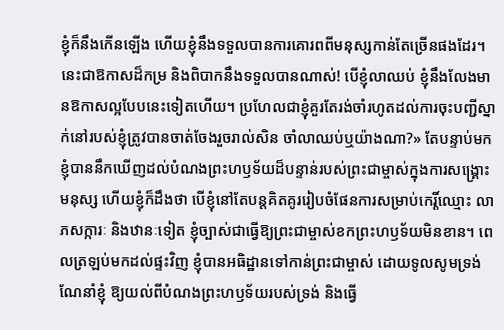ខ្ញុំក៏នឹងកើនឡើង ហើយខ្ញុំនឹងទទួលបានការគោរពពីមនុស្សកាន់តែច្រើនផងដែរ។ នេះជាឱកាសដ៏កម្រ និងពិបាកនឹងទទួលបានណាស់! បើខ្ញុំលាឈប់ ខ្ញុំនឹងលែងមានឱកាសល្អបែបនេះទៀតហើយ។ ប្រហែលជាខ្ញុំគួរតែរង់ចាំរហូតដល់ការចុះបញ្ជីស្នាក់នៅរបស់ខ្ញុំត្រូវបានចាត់ចែងរួចរាល់សិន ចាំលាឈប់ឬយ៉ាងណា?» តែបន្ទាប់មក ខ្ញុំបាននឹកឃើញដល់បំណងព្រះហឫទ័យដ៏បន្ទាន់របស់ព្រះជាម្ចាស់ក្នុងការសង្គ្រោះមនុស្ស ហើយខ្ញុំក៏ដឹងថា បើខ្ញុំនៅតែបន្តគិតគូររៀបចំផែនការសម្រាប់កេរ្តិ៍ឈ្មោះ លាភសក្ការៈ និងឋានៈទៀត ខ្ញុំច្បាស់ជាធ្វើឱ្យព្រះជាម្ចាស់ខកព្រះហឫទ័យមិនខាន។ ពេលត្រឡប់មកដល់ផ្ទះវិញ ខ្ញុំបានអធិដ្ឋានទៅកាន់ព្រះជាម្ចាស់ ដោយទូលសូមទ្រង់ណែនាំខ្ញុំ ឱ្យយល់ពីបំណងព្រះហឫទ័យរបស់ទ្រង់ និងធ្វើ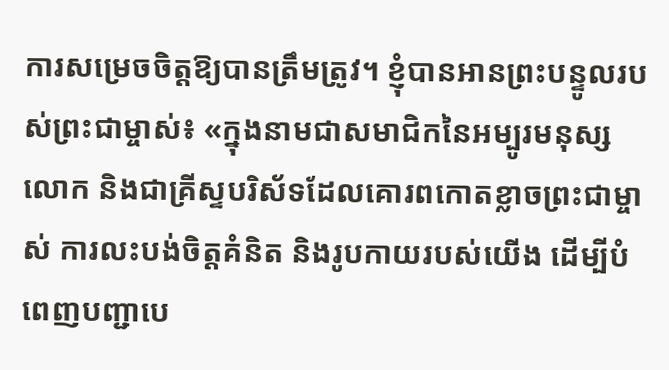ការសម្រេចចិត្តឱ្យបានត្រឹមត្រូវ។ ខ្ញុំបានអានព្រះបន្ទូលរបស់ព្រះជាម្ចាស់៖ «ក្នុងនាមជាសមាជិកនៃអម្បូរមនុស្សលោក និងជាគ្រីស្ទបរិស័ទដែលគោរពកោតខ្លាចព្រះជាម្ចាស់ ការលះបង់ចិត្តគំនិត និងរូបកាយរបស់យើង ដើម្បីបំពេញបញ្ជាបេ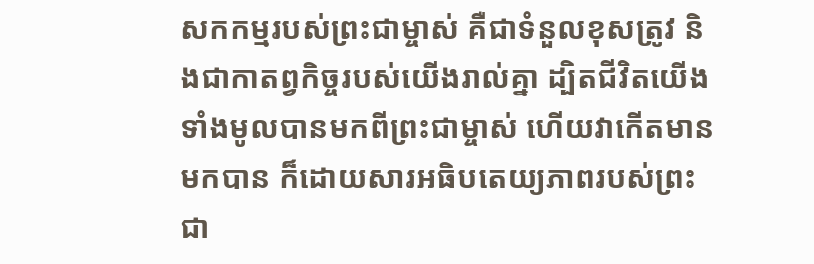សកកម្មរបស់ព្រះជាម្ចាស់ គឺជាទំនួលខុសត្រូវ និងជាកាតព្វកិច្ចរបស់យើងរាល់គ្នា ដ្បិតជីវិតយើងទាំងមូលបានមកពីព្រះជាម្ចាស់ ហើយវាកើតមានមកបាន ក៏ដោយសារអធិបតេយ្យភាពរបស់ព្រះជា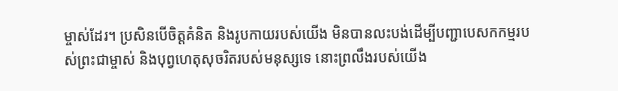ម្ចាស់ដែរ។ ប្រសិនបើចិត្តគំនិត និងរូបកាយរបស់យើង មិនបានលះបង់ដើម្បីបញ្ជាបេសកកម្មរបស់ព្រះជាម្ចាស់ និងបុព្វហេតុសុចរិតរបស់មនុស្សទេ នោះព្រលឹងរបស់យើង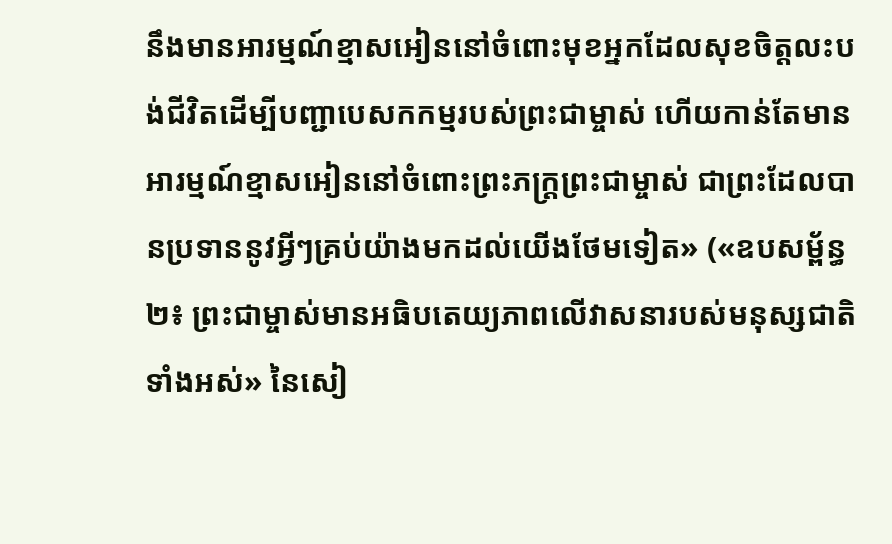នឹងមានអារម្មណ៍ខ្មាសអៀននៅចំពោះមុខអ្នកដែលសុខចិត្តលះបង់ជីវិតដើម្បីបញ្ជាបេសកកម្មរបស់ព្រះជាម្ចាស់ ហើយកាន់តែមានអារម្មណ៍ខ្មាសអៀននៅចំពោះព្រះភក្ត្រព្រះជាម្ចាស់ ជាព្រះដែលបានប្រទាននូវអ្វីៗគ្រប់យ៉ាងមកដល់យើងថែមទៀត» («ឧបសម្ព័ន្ធ ២៖ ព្រះជាម្ចាស់មានអធិបតេយ្យភាពលើវាសនារបស់មនុស្សជាតិទាំងអស់» នៃសៀ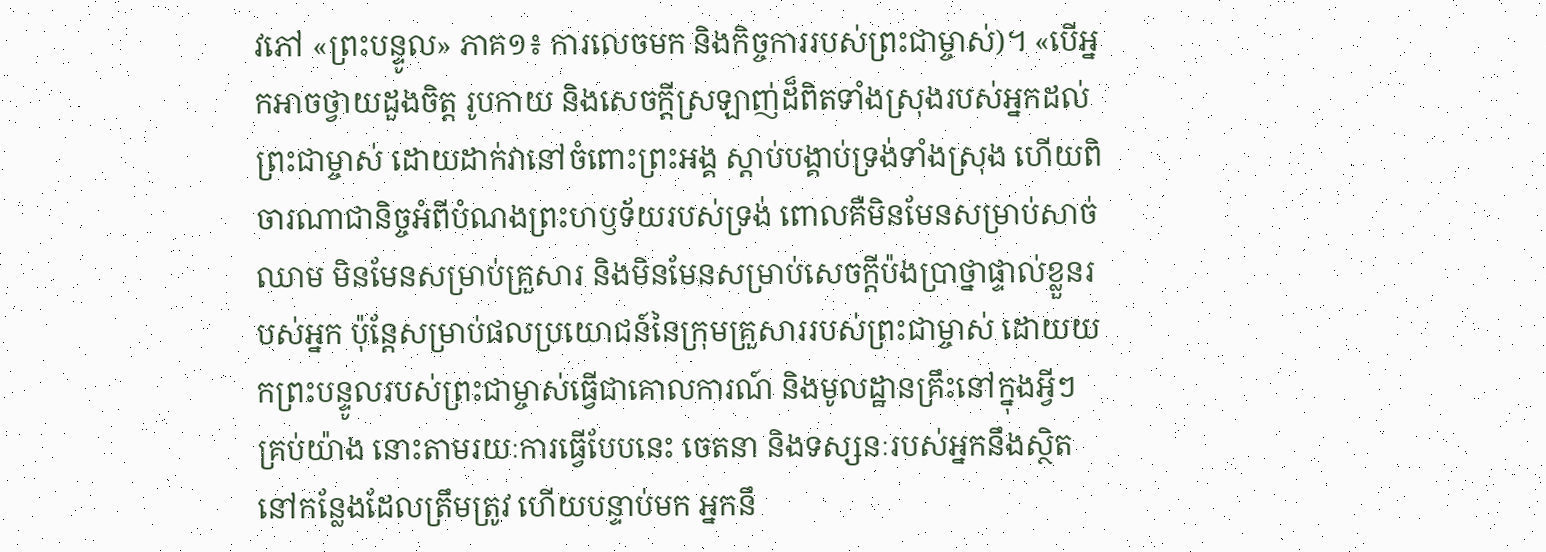វភៅ «ព្រះបន្ទូល» ភាគ១៖ ការលេចមក និងកិច្ចការរបស់ព្រះជាម្ចាស់)។ «បើអ្នកអាចថ្វាយដួងចិត្ត រូបកាយ និងសេចក្ដីស្រឡាញ់ដ៏ពិតទាំងស្រុងរបស់អ្នកដល់ព្រះជាម្ចាស់ ដោយដាក់វានៅចំពោះព្រះអង្គ ស្ដាប់បង្គាប់ទ្រង់ទាំងស្រុង ហើយពិចារណាជានិច្ចអំពីបំណងព្រះហឫទ័យរបស់ទ្រង់ ពោលគឺមិនមែនសម្រាប់សាច់ឈាម មិនមែនសម្រាប់គ្រួសារ និងមិនមែនសម្រាប់សេចក្តីប៉ងប្រាថ្នាផ្ទាល់ខ្លួនរបស់អ្នក ប៉ុន្តែសម្រាប់ផលប្រយោជន៍នៃក្រុមគ្រួសាររបស់ព្រះជាម្ចាស់ ដោយយកព្រះបន្ទូលរបស់ព្រះជាម្ចាស់ធ្វើជាគោលការណ៍ និងមូលដ្ឋានគ្រឹះនៅក្នុងអ្វីៗគ្រប់យ៉ាង នោះតាមរយៈការធ្វើបែបនេះ ចេតនា និងទស្សនៈរបស់អ្នកនឹងស្ថិតនៅកន្លែងដែលត្រឹមត្រូវ ហើយបន្ទាប់មក អ្នកនឹ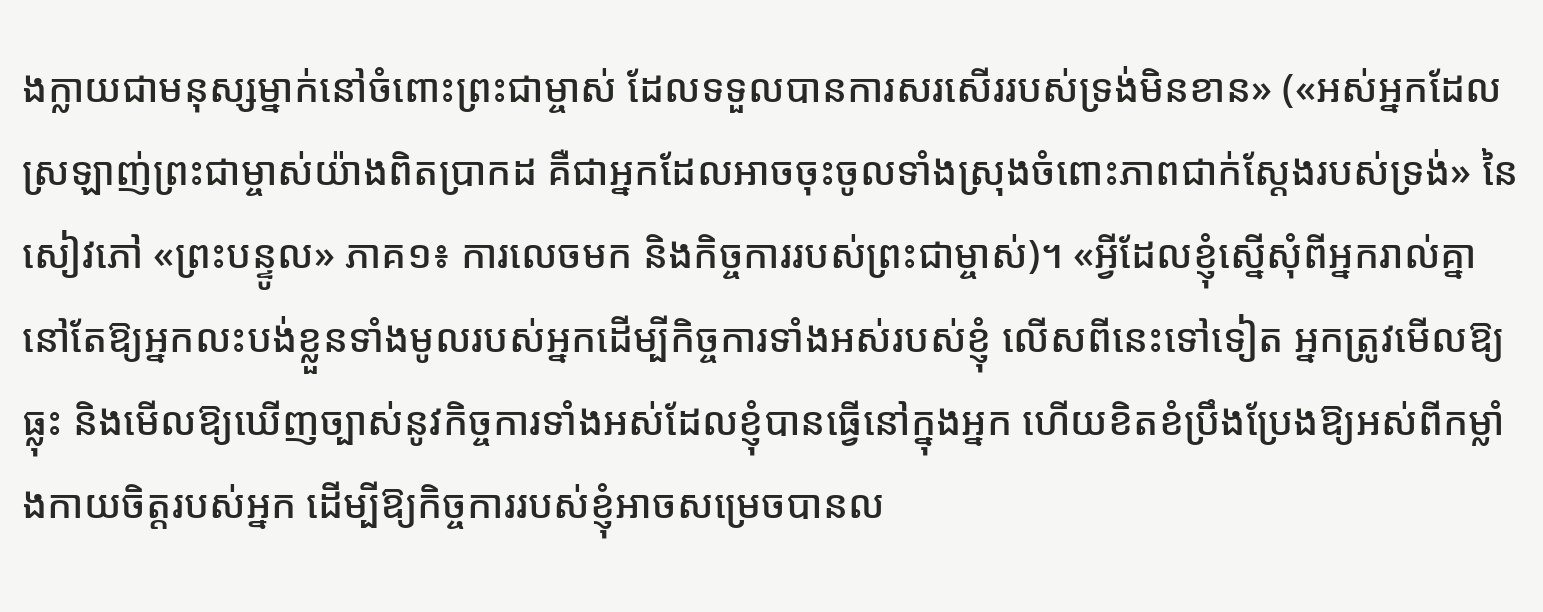ងក្លាយជាមនុស្សម្នាក់នៅចំពោះព្រះជាម្ចាស់ ដែលទទួលបានការសរសើររបស់ទ្រង់មិនខាន» («អស់អ្នកដែលស្រឡាញ់ព្រះជាម្ចាស់យ៉ាងពិតប្រាកដ គឺជាអ្នកដែលអាចចុះចូលទាំងស្រុងចំពោះភាពជាក់ស្ដែងរបស់ទ្រង់» នៃសៀវភៅ «ព្រះបន្ទូល» ភាគ១៖ ការលេចមក និងកិច្ចការរបស់ព្រះជាម្ចាស់)។ «អ្វីដែលខ្ញុំស្នើសុំពីអ្នករាល់គ្នានៅតែឱ្យអ្នកលះបង់ខ្លួនទាំងមូលរបស់អ្នកដើម្បីកិច្ចការទាំងអស់របស់ខ្ញុំ លើសពីនេះទៅទៀត អ្នកត្រូវមើលឱ្យធ្លុះ និងមើលឱ្យឃើញច្បាស់នូវកិច្ចការទាំងអស់ដែលខ្ញុំបានធ្វើនៅក្នុងអ្នក ហើយខិតខំប្រឹងប្រែងឱ្យអស់ពីកម្លាំងកាយចិត្តរបស់អ្នក ដើម្បីឱ្យកិច្ចការរបស់ខ្ញុំអាចសម្រេចបានល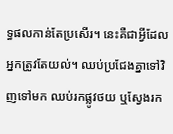ទ្ធផលកាន់តែប្រសើរ។ នេះគឺជាអ្វីដែលអ្នកត្រូវតែយល់។ ឈប់ប្រជែងគ្នាទៅវិញទៅមក ឈប់រកផ្លូវថយ ឬស្វែងរក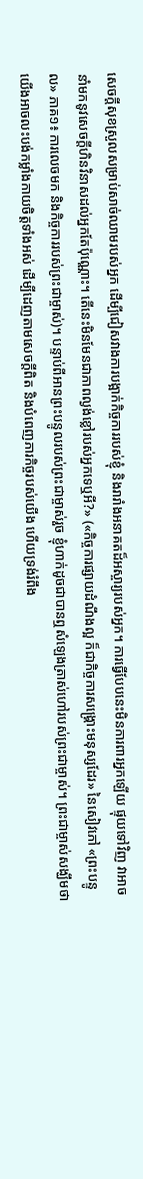សេចក្ដីសុខស្រួលសម្រាប់សាច់ឈាមរបស់អ្នក ដើម្បីជៀសវាងការបង្អាក់កិច្ចការរបស់ខ្ញុំ និងរារាំងអនាគតដ៏អស្ចារ្យរបស់អ្នក។ ការធ្វើបែបនេះមិនការពារអ្នកឡើយ ផ្ទុយទៅវិញ វាអាចនាំមកនូវសេចក្ដីហិនវិនាសដល់អ្នកតែប៉ុណ្ណោះ។ តើនេះមិនមែនជាភាពល្ងង់ខ្លៅរបស់អ្នកទេឬអី?» («កិច្ចការផ្សាយដំណឹងល្អ ក៏ជាកិច្ចការសង្គ្រោះមនុស្សដែរ» នៃសៀវភៅ «ព្រះបន្ទូល» ភាគ១៖ ការលេចមក និងកិច្ចការរបស់ព្រះជាម្ចាស់)។ បន្ទាប់ពីអានព្រះបន្ទូលរបស់ព្រះជាម្ចាស់រួច ខ្ញុំហាក់ដូចជាបានឮសំឡេងត្រាស់ហៅរបស់ព្រះជាម្ចាស់។ ព្រះជាម្ចាស់សង្ឃឹមថា យើងអាចលះបង់កម្លាំងកាយចិត្តទាំងអស់ ដើម្បីដេញតាមសេចក្ដីពិត និងបំពេញភារកិច្ចរបស់យើង ហើយទ្រង់រំពឹង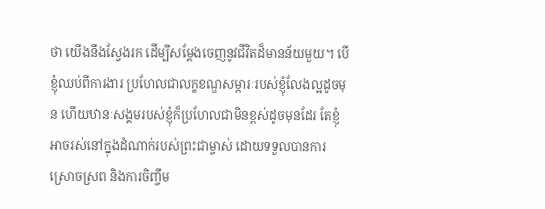ថា យើងនឹងស្វែងរក ដើម្បីសម្ដែងចេញនូវជីវិតដ៏មានន័យមួយ។ បើខ្ញុំឈប់ពីការងារ ប្រហែលជាលក្ខខណ្ឌសម្ភារៈរបស់ខ្ញុំលែងល្អដូចមុន ហើយឋានៈសង្គមរបស់ខ្ញុំក៏ប្រហែលជាមិនខ្ពស់ដូចមុនដែរ តែខ្ញុំអាចរស់នៅក្នុងដំណាក់របស់ព្រះជាម្ចាស់ ដោយទទួលបានការស្រោចស្រព និងការចិញ្ចឹម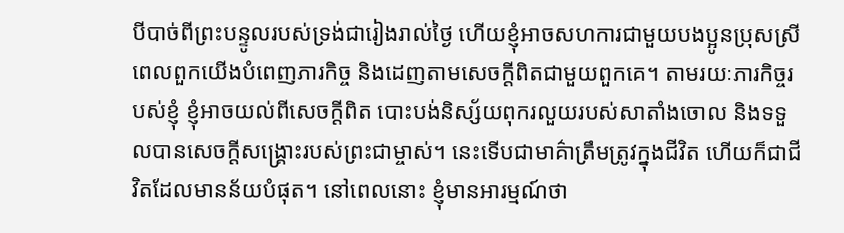បីបាច់ពីព្រះបន្ទូលរបស់ទ្រង់ជារៀងរាល់ថ្ងៃ ហើយខ្ញុំអាចសហការជាមួយបងប្អូនប្រុសស្រី ពេលពួកយើងបំពេញភារកិច្ច និងដេញតាមសេចក្ដីពិតជាមួយពួកគេ។ តាមរយៈភារកិច្ចរបស់ខ្ញុំ ខ្ញុំអាចយល់ពីសេចក្ដីពិត បោះបង់និស្ស័យពុករលួយរបស់សាតាំងចោល និងទទួលបានសេចក្ដីសង្រ្គោះរបស់ព្រះជាម្ចាស់។ នេះទើបជាមាគ៌ាត្រឹមត្រូវក្នុងជីវិត ហើយក៏ជាជីវិតដែលមានន័យបំផុត។ នៅពេលនោះ ខ្ញុំមានអារម្មណ៍ថា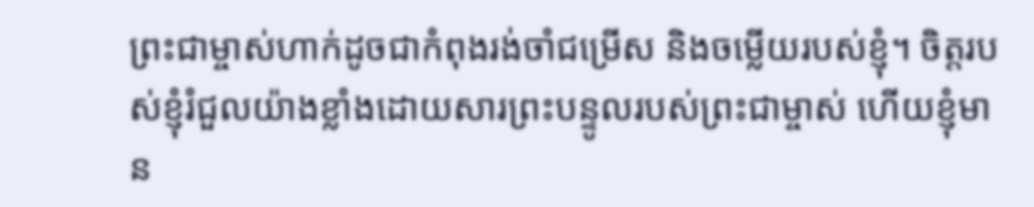ព្រះជាម្ចាស់ហាក់ដូចជាកំពុងរង់ចាំជម្រើស និងចម្លើយរបស់ខ្ញុំ។ ចិត្តរបស់ខ្ញុំរំជួលយ៉ាងខ្លាំងដោយសារព្រះបន្ទូលរបស់ព្រះជាម្ចាស់ ហើយខ្ញុំមាន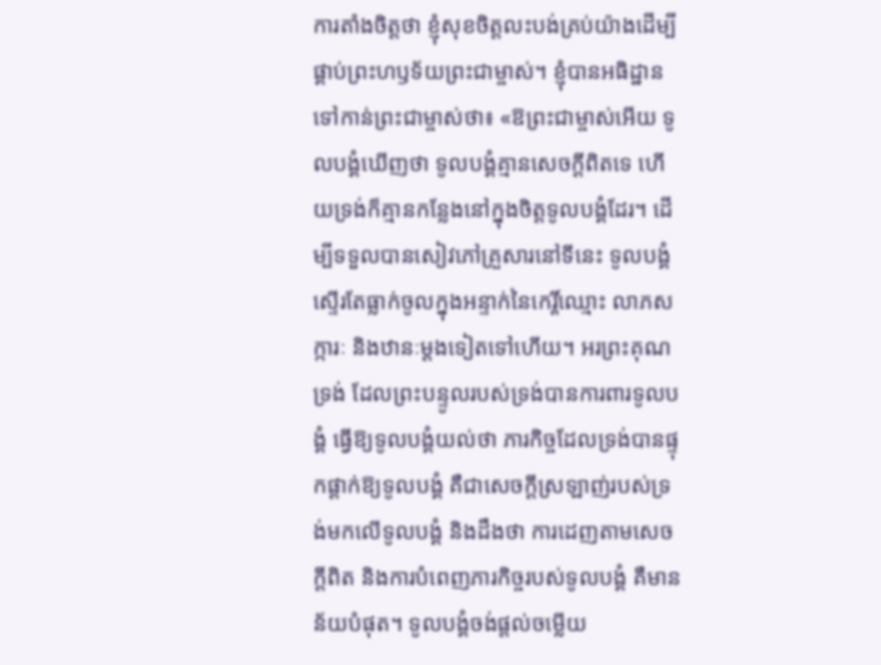ការតាំងចិត្តថា ខ្ញុំសុខចិត្តលះបង់គ្រប់យ៉ាងដើម្បីផ្គាប់ព្រះហឫទ័យព្រះជាម្ចាស់។ ខ្ញុំបានអធិដ្ឋានទៅកាន់ព្រះជាម្ចាស់ថា៖ «ឱព្រះជាម្ចាស់អើយ ទូលបង្គំឃើញថា ទូលបង្គំគ្មានសេចក្តីពិតទេ ហើយទ្រង់ក៏គ្មានកន្លែងនៅក្នុងចិត្តទូលបង្គំដែរ។ ដើម្បីទទួលបានសៀវភៅគ្រួសារនៅទីនេះ ទូលបង្គំស្ទើរតែធ្លាក់ចូលក្នុងអន្ទាក់នៃកេរ្តិ៍ឈ្មោះ លាភសក្ការៈ និងឋានៈម្តងទៀតទៅហើយ។ អរព្រះគុណទ្រង់ ដែលព្រះបន្ទូលរបស់ទ្រង់បានការពារទូលបង្គំ ធ្វើឱ្យទូលបង្គំយល់ថា ភារកិច្ចដែលទ្រង់បានផ្ទុកផ្ដាក់ឱ្យទូលបង្គំ គឺជាសេចក្តីស្រឡាញ់របស់ទ្រង់មកលើទូលបង្គំ និងដឹងថា ការដេញតាមសេចក្ដីពិត និងការបំពេញភារកិច្ចរបស់ទូលបង្គំ គឺមានន័យបំផុត។ ទូលបង្គំចង់ផ្តល់ចម្លើយ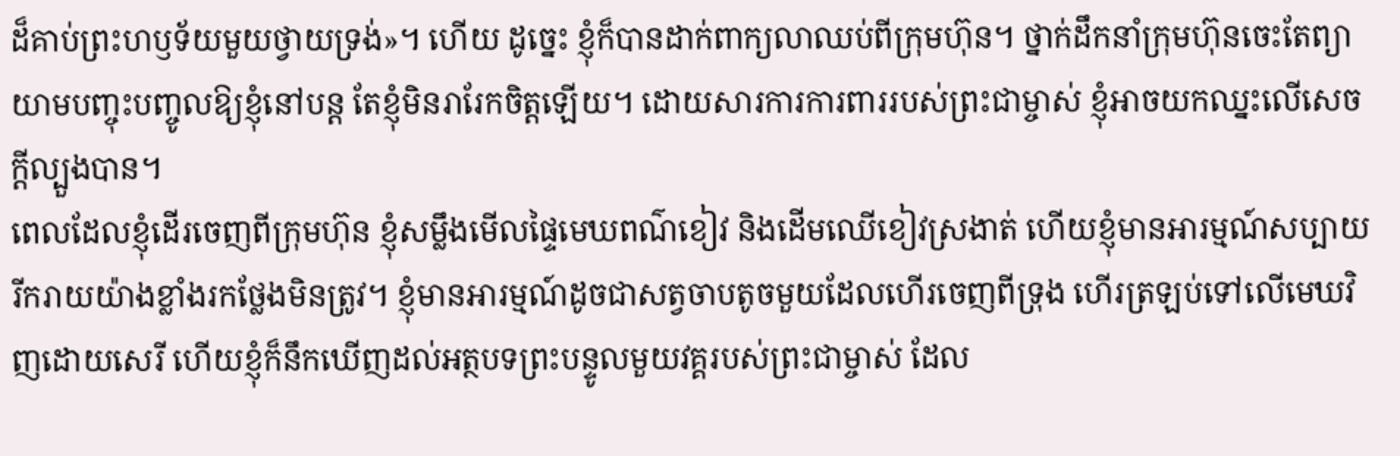ដ៏គាប់ព្រះហឫទ័យមួយថ្វាយទ្រង់»។ ហើយ ដូច្នេះ ខ្ញុំក៏បានដាក់ពាក្យលាឈប់ពីក្រុមហ៊ុន។ ថ្នាក់ដឹកនាំក្រុមហ៊ុនចេះតែព្យាយាមបញ្ចុះបញ្ចូលឱ្យខ្ញុំនៅបន្ត តែខ្ញុំមិនរារែកចិត្តឡើយ។ ដោយសារការការពាររបស់ព្រះជាម្ចាស់ ខ្ញុំអាចយកឈ្នះលើសេចក្តីល្បួងបាន។
ពេលដែលខ្ញុំដើរចេញពីក្រុមហ៊ុន ខ្ញុំសម្លឹងមើលផ្ទៃមេឃពណ៌ខៀវ និងដើមឈើខៀវស្រងាត់ ហើយខ្ញុំមានអារម្មណ៍សប្បាយរីករាយយ៉ាងខ្លាំងរកថ្លែងមិនត្រូវ។ ខ្ញុំមានអារម្មណ៍ដូចជាសត្វចាបតូចមួយដែលហើរចេញពីទ្រុង ហើរត្រឡប់ទៅលើមេឃវិញដោយសេរី ហើយខ្ញុំក៏នឹកឃើញដល់អត្ថបទព្រះបន្ទូលមួយវគ្គរបស់ព្រះជាម្ចាស់ ដែល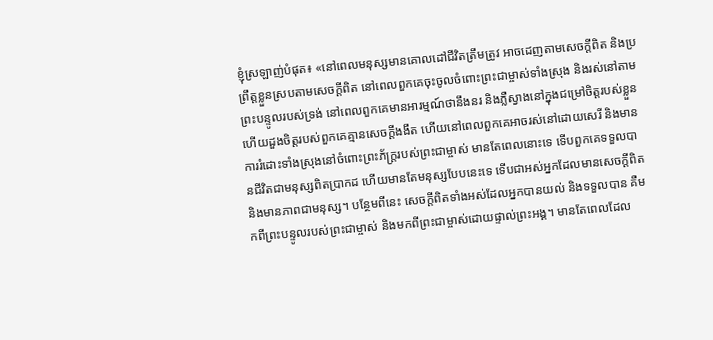ខ្ញុំស្រឡាញ់បំផុត៖ «នៅពេលមនុស្សមានគោលដៅជីវិតត្រឹមត្រូវ អាចដេញតាមសេចក្ដីពិត និងប្រព្រឹត្តខ្លួនស្របតាមសេចក្ដីពិត នៅពេលពួកគេចុះចូលចំពោះព្រះជាម្ចាស់ទាំងស្រុង និងរស់នៅតាមព្រះបន្ទូលរបស់ទ្រង់ នៅពេលពួកគេមានអារម្មណ៍ថានឹងនរ និងភ្លឺស្វាងនៅក្នុងជម្រៅចិត្តរបស់ខ្លួន ហើយដួងចិត្តរបស់ពួកគេគ្មានសេចក្ដីងងឹត ហើយនៅពេលពួកគេអាចរស់នៅដោយសេរី និងមានការរំដោះទាំងស្រុងនៅចំពោះព្រះភ័ក្ត្ររបស់ព្រះជាម្ចាស់ មានតែពេលនោះទេ ទើបពួកគេទទួលបានជីវិតជាមនុស្សពិតប្រាកដ ហើយមានតែមនុស្សបែបនេះទេ ទើបជាអស់អ្នកដែលមានសេចក្ដីពិត និងមានភាពជាមនុស្ស។ បន្ថែមពីនេះ សេចក្ដីពិតទាំងអស់ដែលអ្នកបានយល់ និងទទួលបាន គឺមកពីព្រះបន្ទូលរបស់ព្រះជាម្ចាស់ និងមកពីព្រះជាម្ចាស់ដោយផ្ទាល់ព្រះអង្គ។ មានតែពេលដែល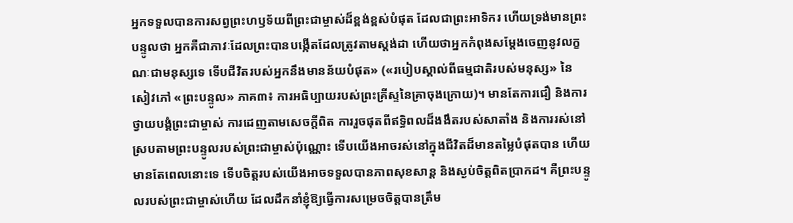អ្នកទទួលបានការសព្វព្រះហឫទ័យពីព្រះជាម្ចាស់ដ៏ខ្ពង់ខ្ពស់បំផុត ដែលជាព្រះអាទិករ ហើយទ្រង់មានព្រះបន្ទូលថា អ្នកគឺជាភាវៈដែលព្រះបានបង្កើតដែលត្រូវតាមស្ដង់ដា ហើយថាអ្នកកំពុងសម្ដែងចេញនូវលក្ខណៈជាមនុស្សទេ ទើបជីវិតរបស់អ្នកនឹងមានន័យបំផុត» («របៀបស្គាល់ពីធម្មជាតិរបស់មនុស្ស» នៃសៀវភៅ «ព្រះបន្ទូល» ភាគ៣៖ ការអធិប្បាយរបស់ព្រះគ្រីស្ទនៃគ្រាចុងក្រោយ)។ មានតែការជឿ និងការថ្វាយបង្គំព្រះជាម្ចាស់ ការដេញតាមសេចក្តីពិត ការរួចផុតពីឥទ្ធិពលដ៏ងងឹតរបស់សាតាំង និងការរស់នៅស្របតាមព្រះបន្ទូលរបស់ព្រះជាម្ចាស់ប៉ុណ្ណោះ ទើបយើងអាចរស់នៅក្នុងជីវិតដ៏មានតម្លៃបំផុតបាន ហើយមានតែពេលនោះទេ ទើបចិត្តរបស់យើងអាចទទួលបានភាពសុខសាន្ត និងស្ងប់ចិត្តពិតប្រាកដ។ គឺព្រះបន្ទូលរបស់ព្រះជាម្ចាស់ហើយ ដែលដឹកនាំខ្ញុំឱ្យធ្វើការសម្រេចចិត្តបានត្រឹម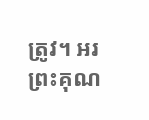ត្រូវ។ អរព្រះគុណ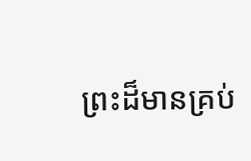ព្រះដ៏មានគ្រប់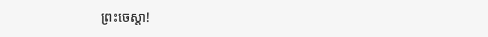ព្រះចេស្ដា!